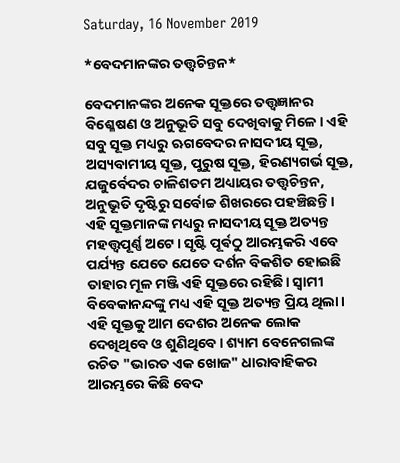Saturday, 16 November 2019

*ବେଦମାନଙ୍କର ତତ୍ତ୍ୱଚିନ୍ତନ*

ବେଦମାନଙ୍କର ଅନେକ ସୂକ୍ତରେ ତତ୍ତ୍ୱଜ୍ଞାନର ବିଶ୍ଳେଷଣ ଓ ଅନୁଭୂତି ସବୁ ଦେଖିବାକୁ ମିଳେ। ଏହି ସବୁ ସୂକ୍ତ ମଧ୍ୟରୁ ଋଗବେଦର ନାସଦୀୟ ସୂକ୍ତ, ଅସ୍ୟବାମୀୟ ସୂକ୍ତ, ପୁରୁଷ ସୂକ୍ତ, ହିରଣ୍ୟଗର୍ଭ ସୂକ୍ତ, ଯଜୁର୍ବେଦର ଚାଳିଶତମ ଅଧ୍ୟାୟର ତତ୍ତ୍ୱଚିନ୍ତନ, ଅନୁଭୂତି ଦୃଷ୍ଟିରୁ ସର୍ବୋଚ୍ଚ ଶିଖରରେ ପହଞ୍ଚିଛନ୍ତି। ଏହି ସୂକ୍ତମାନଙ୍କ ମଧ୍ୟରୁ ନାସଦୀୟ ସୂକ୍ତ ଅତ୍ୟନ୍ତ ମହତ୍ତ୍ୱପୂର୍ଣ୍ଣ ଅଟେ। ସୃଷ୍ଟି ପୂର୍ଵଠୁ ଆରମ୍ଭକରି ଏବେ ପର୍ଯ୍ୟନ୍ତ ଯେତେ ଯେତେ ଦର୍ଶନ ବିକଶିତ ହୋଇଛି ତାହାର ମୂଳ ମଞ୍ଜି ଏହି ସୂକ୍ତରେ ରହିଛି। ସ୍ୱାମୀ ବିବେକାନନ୍ଦଙ୍କୁ ମଧ୍ୟ ଏହି ସୂକ୍ତ ଅତ୍ୟନ୍ତ ପ୍ରିୟ ଥିଲା। ଏହି ସୂକ୍ତକୁ ଆମ ଦେଶର ଅନେକ ଲୋକ ଦେଖିଥିବେ ଓ ଶୁଣିଥିବେ। ଶ୍ୟାମ ବେନେଗଲଙ୍କ ରଚିତ "ଭାରତ ଏକ ଖୋଜ" ଧାରାବାହିକର ଆରମ୍ଭରେ କିଛି ବେଦ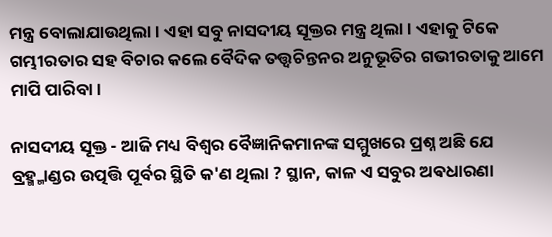ମନ୍ତ୍ର ବୋଲାଯାଉଥିଲା। ଏହା ସବୁ ନାସଦୀୟ ସୂକ୍ତର ମନ୍ତ୍ର ଥିଲା। ଏହାକୁ ଟିକେ ଗମ୍ଭୀରତାର ସହ ବିଚାର କଲେ ବୈଦିକ ତତ୍ତ୍ୱଚିନ୍ତନର ଅନୁଭୂତିର ଗଭୀରତାକୁ ଆମେ ମାପି ପାରିବା।

ନାସଦୀୟ ସୂକ୍ତ - ଆଜି ମଧ୍ୟ ବିଶ୍ୱର ବୈଜ୍ଞାନିକମାନଙ୍କ ସମ୍ମୁଖରେ ପ୍ରଶ୍ନ ଅଛି ଯେ ବ୍ରହ୍ମ୍ମାଣ୍ଡର ଉତ୍ପତ୍ତି ପୂର୍ବର ସ୍ଥିତି କ'ଣ ଥିଲା ? ସ୍ଥାନ, କାଳ ଏ ସବୁର ଅଵଧାରଣା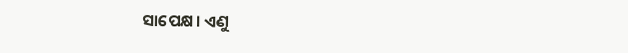ସାପେକ୍ଷ। ଏଣୁ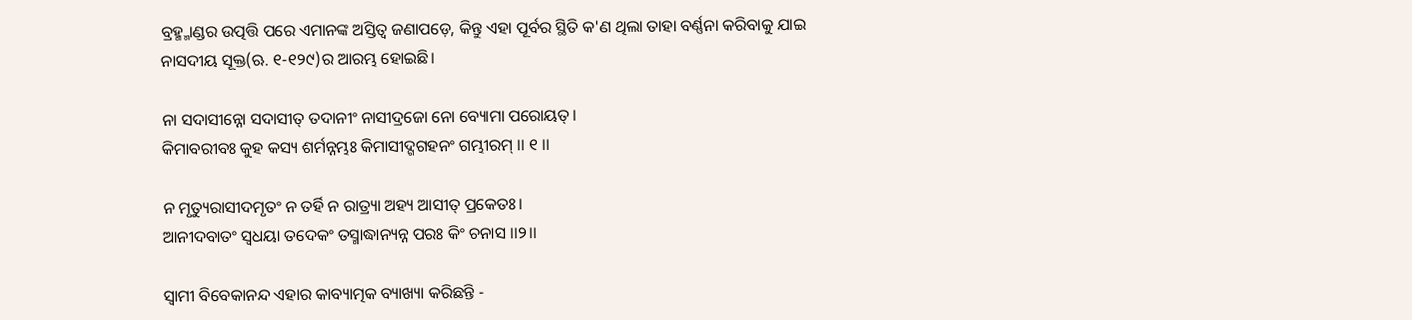ବ୍ରହ୍ମ୍ମାଣ୍ଡର ଉତ୍ପତ୍ତି ପରେ ଏମାନଙ୍କ ଅସ୍ତିତ୍ବ ଜଣାପଡ଼େ, କିନ୍ତୁ ଏହା ପୂର୍ବର ସ୍ଥିତି କ'ଣ ଥିଲା ତାହା ବର୍ଣ୍ଣନା କରିବାକୁ ଯାଇ ନାସଦୀୟ ସୂକ୍ତ(ଋ. ୧-୧୨୯)ର ଆରମ୍ଭ ହୋଇଛି।

ନା ସଦାସୀନ୍ନୋ ସଦାସୀତ୍ ତଦାନୀଂ ନାସୀଦ୍ରଜୋ ନୋ ବ୍ୟୋମା ପରୋୟତ୍।
କିମାବରୀବଃ କୁହ କସ୍ୟ ଶର୍ମନ୍ନମ୍ଭଃ କିମାସୀଦ୍ଗଗହନଂ ଗମ୍ଭୀରମ୍ ।। ୧ ।।

ନ ମୃତ୍ୟୁରାସୀଦମୃତଂ ନ ତର୍ହି ନ ରାତ୍ର୍ୟା ଅହ୍ୟ ଆସୀତ୍ ପ୍ରକେତଃ।
ଆନୀଦବାତଂ ସ୍ବଧୟା ତଦେକଂ ତସ୍ମାଦ୍ଧାନ୍ୟନ୍ନ ପରଃ କିଂ ଚନାସ ।।୨।।

ସ୍ୱାମୀ ବିବେକାନନ୍ଦ ଏହାର କାବ୍ୟାତ୍ମକ ବ୍ୟାଖ୍ୟା କରିଛନ୍ତି -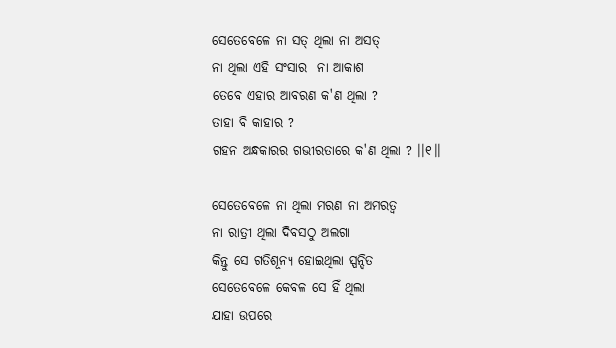ସେତେବେଳେ ନା ସତ୍ ଥିଲା ନା ଅସତ୍
ନା ଥିଲା ଏହି ସଂସାର  ନା ଆକାଶ
ତେବେ ଏହାର ଆବରଣ କ'ଣ ଥିଲା ?
ତାହା ବି କାହାର ?
ଗହନ ଅନ୍ଧକାରର ଗଭୀରତାରେ କ'ଣ ଥିଲା ? ।।୧।।

ସେତେବେଳେ ନା ଥିଲା ମରଣ ନା ଅମରତ୍ବ
ନା ରାତ୍ରୀ ଥିଲା ଦିବସଠୁ ଅଲଗା
କିନ୍ତୁ ସେ ଗତିଶୂନ୍ୟ ହୋଇଥିଲା ସ୍ପନ୍ଦିତ
ସେତେବେଳେ କେବଳ ସେ ହିଁ ଥିଲା
ଯାହା ଉପରେ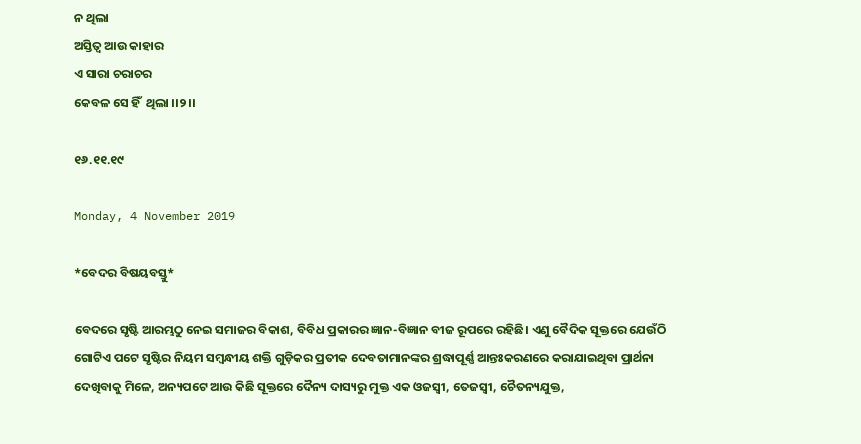ନ ଥିଲା
ଅସ୍ତିତ୍ବ ଆଉ କାହାର
ଏ ସାରା ଚରାଚର
କେବଳ ସେ ହିଁ  ଥିଲା ।।୨।।

୧୬.୧୧.୧୯

Monday, 4 November 2019

*ବେଦର ବିଷୟବସ୍ତୁ*

ବେଦରେ ସୃଷ୍ଟି ଆରମ୍ଭଠୁ ନେଇ ସମାଜର ବିକାଶ, ବିବିଧ ପ୍ରକାରର ଜ୍ଞାନ-ବିଜ୍ଞାନ ବୀଜ ରୂପରେ ରହିଛି। ଏଣୁ ବୈଦିକ ସୂକ୍ତରେ ଯେଉଁଠି ଗୋଟିଏ ପଟେ ସୃଷ୍ଟିର ନିୟମ ସମ୍ବନ୍ଧୀୟ ଶକ୍ତି ଗୁଡ଼ିକର ପ୍ରତୀକ ଦେବତାମାନଙ୍କର ଶ୍ରଦ୍ଧାପୂର୍ଣ୍ଣ ଆନ୍ତଃକରଣରେ କରାଯାଇଥିବା ପ୍ରାର୍ଥନା ଦେଖିବାକୁ ମିଳେ, ଅନ୍ୟପଟେ ଆଉ କିଛି ସୂକ୍ତରେ ଦୈନ୍ୟ ଦାସ୍ୟରୁ ମୁକ୍ତ ଏକ ଓଜସ୍ୱୀ, ତେଜସ୍ୱୀ, ଚୈତନ୍ୟଯୁକ୍ତ,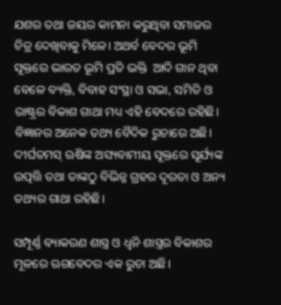ଯଶର ତଥା ଜୟର କାମନା କରୁଥିବା ସମାଜର ଚିତ୍ର ଦେଖିବାକୁ ମିଳେ। ଅଥର୍ବ ବେଦର ଭୂମି ସୂକ୍ତରେ ଭାରତ ଭୂମି ପ୍ରତି ଭକ୍ତି  ଆଦି ଗାନ ଥିବା ବେଳେ ବ୍ୟକ୍ତି, ବିବାହ ସଂସ୍ଥା ଓ ସଭା, ସମିତି ଓ ରାଷ୍ଟ୍ରର ବିକାଶ ଗାଥା ମଧ୍ୟ ଏହି ବେଦରେ ରହିଛି।  ବିଜ୍ଞାନର ଅନେକ ତଥ୍ୟ ବୈଦିକ ରୁଚାରେ ଅଛି। ଦୀର୍ଘତମସ୍ ଋଷିଙ୍କ ଅସ୍ୟବାମୀୟ ସୂକ୍ତରେ ସୂର୍ଯ୍ୟଙ୍କ ଉତ୍ପତ୍ତି ତଥା ତାଙ୍କଠୁ ବିଭିନ୍ନ ଗ୍ରହର ଦୂରତା ଓ ଅନ୍ୟ ତଥ୍ୟର ଗାଥା ରହିଛି।

ସମ୍ପୂର୍ଣ୍ଣ ବ୍ୟାକରଣ ଶାସ୍ତ୍ର ଓ ଧ୍ଵନି ଶାସ୍ତ୍ରର ବିକାଶର ମୂଳରେ ଋଗବେଦର ଏକ ରୁଚା ଅଛି।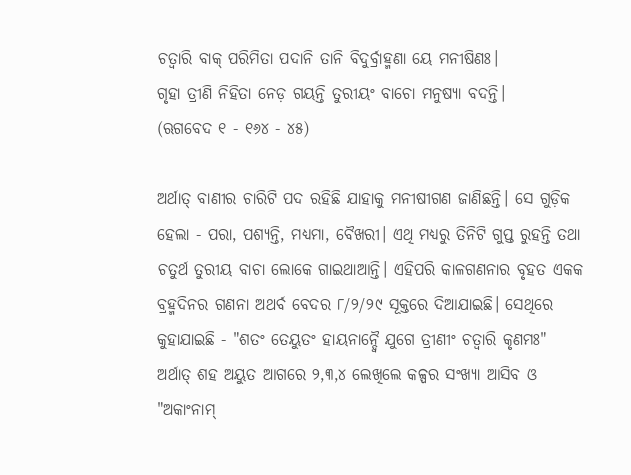ଚତ୍ବାରି ବାକ୍ ପରିମିତା ପଦାନି ତାନି ବିଦୁର୍ବ୍ରାହ୍ମଣା ୟେ ମନୀଷିଣଃ।
ଗୃହା ତ୍ରୀଣି ନିହିତା ନେଡ଼ ଗୟନ୍ତି ତୁରୀୟଂ ବାଚୋ ମନୁଷ୍ୟା ବଦନ୍ତି।
(ଋଗବେଦ ୧ - ୧୬୪ - ୪୫)

ଅର୍ଥାତ୍ ବାଣୀର ଚାରିଟି ପଦ ରହିଛି ଯାହାକୁ ମନୀଷୀଗଣ ଜାଣିଛନ୍ତି। ସେ ଗୁଡ଼ିକ ହେଲା - ପରା, ପଶ୍ୟନ୍ତି, ମଧ୍ୟମା, ବୈଖରୀ। ଏଥି ମଧ୍ୟରୁ ତିନିଟି ଗୁପ୍ତ ରୁହନ୍ତି ତଥା ଚତୁର୍ଥ ତୁରୀୟ ବାଚା ଲୋକେ ଗାଇଥାଆନ୍ତି। ଏହିପରି କାଳଗଣନାର ବୃହତ ଏକକ ବ୍ରହ୍ମଦିନର ଗଣନା ଅଥର୍ବ ବେଦର ୮/୨/୨୯ ସୂକ୍ତରେ ଦିଆଯାଇଛି। ସେଥିରେ କୁହାଯାଇଛି - "ଶତଂ ତେୟୁତଂ ହାୟନାନ୍ଦ୍ବୈ ଯୁଗେ ତ୍ରୀଣୀଂ ଚତ୍ବାରି କୃଣମଃ" ଅର୍ଥାତ୍ ଶହ ଅୟୁତ ଆଗରେ ୨,୩,୪ ଲେଖିଲେ କଳ୍ପର ସଂଖ୍ୟା ଆସିବ ଓ "ଅକାଂନାମ୍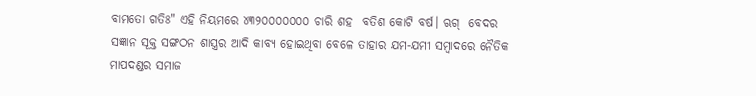ବାମତୋ ଗତିଃ" ଏହି ନିୟମରେ ୪୩୨୦୦୦୦୦୦୦ ଚାରି ଶହ  ବତିଶ କୋଟି ବର୍ଷ। ଋଗ୍  ବେଦର ସଜ୍ଞାନ ସୂକ୍ତ ସଙ୍ଗଠନ ଶାସ୍ତ୍ରର ଆଦି କାବ୍ୟ ହୋଇଥିବା ବେଳେ ତାହାର ଯମ-ଯମୀ ସମ୍ବାଦରେ ନୈତିକ ମାପଦଣ୍ଡର ସମାଜ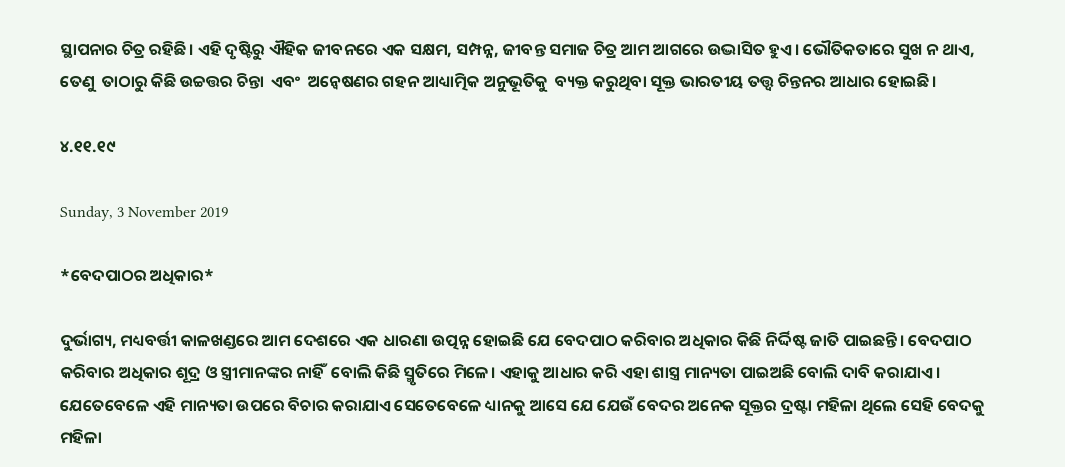ସ୍ଥାପନାର ଚିତ୍ର ରହିଛି। ଏହି ଦୃଷ୍ଟିରୁ ଐହିକ ଜୀବନରେ ଏକ ସକ୍ଷମ, ସମ୍ପନ୍ନ, ଜୀବନ୍ତ ସମାଜ ଚିତ୍ର ଆମ ଆଗରେ ଉଦ୍ଭାସିତ ହୁଏ। ଭୌତିକତାରେ ସୁଖ ନ ଥାଏ, ତେଣୁ  ତାଠାରୁ କିଛି ଉଚ୍ଚତ୍ତର ଚିନ୍ତା  ଏବଂ  ଅନ୍ୱେଷଣର ଗହନ ଆଧ୍ୟାତ୍ମିକ ଅନୁଭୂତିକୁ  ବ୍ୟକ୍ତ କରୁଥିବା ସୂକ୍ତ ଭାରତୀୟ ତତ୍ତ୍ୱ ଚିନ୍ତନର ଆଧାର ହୋଇଛି।

୪.୧୧.୧୯

Sunday, 3 November 2019

*ବେଦପାଠର ଅଧିକାର*

ଦୁର୍ଭାଗ୍ୟ, ମଧ୍ୟବର୍ତ୍ତୀ କାଳଖଣ୍ଡରେ ଆମ ଦେଶରେ ଏକ ଧାରଣା ଉତ୍ପନ୍ନ ହୋଇଛି ଯେ ବେଦପାଠ କରିବାର ଅଧିକାର କିଛି ନିର୍ଦ୍ଦିଷ୍ଟ ଜାତି ପାଇଛନ୍ତି। ବେଦପାଠ କରିବାର ଅଧିକାର ଶୂଦ୍ର ଓ ସ୍ତ୍ରୀମାନଙ୍କର ନାହିଁ  ବୋଲି କିଛି ସ୍ମୃତିରେ ମିଳେ। ଏହାକୁ ଆଧାର କରି ଏହା ଶାସ୍ତ୍ର ମାନ୍ୟତା ପାଇଅଛି ବୋଲି ଦାବି କରାଯାଏ। ଯେତେବେଳେ ଏହି ମାନ୍ୟତା ଉପରେ ବିଚାର କରାଯାଏ ସେତେବେଳେ ଧ୍ୟାନକୁ ଆସେ ଯେ ଯେଉଁ ବେଦର ଅନେକ ସୂକ୍ତର ଦ୍ରଷ୍ଟା ମହିଳା ଥିଲେ ସେହି ବେଦକୁ ମହିଳା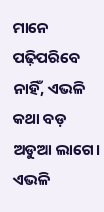ମାନେ ପଢ଼ିପରିବେ ନାହିଁ, ଏଭଳି କଥା ବଡ଼ ଅଡୁଆ ଲାଗେ। ଏଭଳି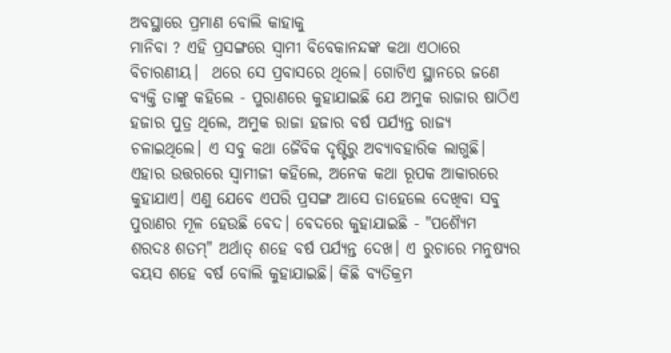ଅବସ୍ଥାରେ ପ୍ରମାଣ ବୋଲି କାହାକୁ
ମାନିବା ? ଏହି ପ୍ରସଙ୍ଗରେ ସ୍ୱାମୀ ବିବେକାନନ୍ଦଙ୍କ କଥା ଏଠାରେ ବିଚାରଣୀୟ।  ଥରେ ସେ ପ୍ରବାସରେ ଥିଲେ। ଗୋଟିଏ ସ୍ଥାନରେ ଜଣେ ବ୍ୟକ୍ତି ତାଙ୍କୁ କହିଲେ - ପୁରାଣରେ କୁହାଯାଇଛି ଯେ ଅମୁକ ରାଜାର ଷାଠିଏ ହଜାର ପୁତ୍ର ଥିଲେ, ଅମୁକ ରାଜା ହଜାର ବର୍ଷ ପର୍ଯ୍ୟନ୍ତ ରାଜ୍ୟ ଚଳାଇଥିଲେ। ଏ ସବୁ କଥା ଜୈବିକ ଦୃଷ୍ଟିରୁ ଅବ୍ୟାବହାରିକ ଲାଗୁଛି। ଏହାର ଉତ୍ତରରେ ସ୍ୱାମୀଜୀ କହିଲେ, ଅନେକ କଥା ରୂପକ ଆକାରରେ କୁହାଯାଏ। ଏଣୁ ଯେବେ ଏପରି ପ୍ରସଙ୍ଗ ଆସେ ତାହେଲେ ଦେଖିବା ସବୁ ପୁରାଣର ମୂଳ ହେଉଛି ବେଦ। ବେଦରେ କୁହାଯାଇଛି - "ପଶ୍ୟୈମ ଶରଦଃ ଶତମ୍" ଅର୍ଥାତ୍ ଶହେ ବର୍ଷ ପର୍ଯ୍ୟନ୍ତ ଦେଖ। ଏ ରୁଚାରେ ମନୁଷ୍ୟର ବୟସ ଶହେ ବର୍ଷ ବୋଲି କୁହାଯାଇଛି। କିଛି ବ୍ୟତିକ୍ରମ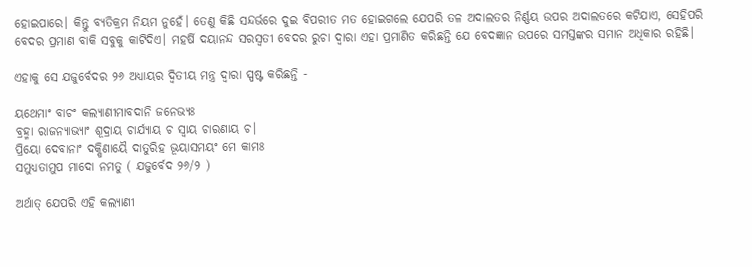ହୋଇପାରେ। କିନ୍ତୁ ବ୍ୟତିକ୍ରମ ନିୟମ ନୁହେଁ। ତେଣୁ କିଛି ସନ୍ଦର୍ଭରେ ଦୁଇ ବିପରୀତ ମତ ହୋଇଗଲେ ଯେପରି ତଳ ଅଦାଲତର ନିର୍ଣ୍ଣୟ ଉପର ଅଦାଲତରେ କଟିଯାଏ, ସେହିପରି ବେଦର ପ୍ରମାଣ ବାକି ସବୁକୁ କାଟିଦିଏ। ମହର୍ଷି ଦୟାନନ୍ଦ ସରସ୍ବତୀ ବେଦର ରୁଚା ଦ୍ୱାରା ଏହା ପ୍ରମାଣିତ କରିଛନ୍ତି ଯେ ବେଦଜ୍ଞାନ ଉପରେ ସମସ୍ତଙ୍କର ସମାନ ଅଧିକାର ରହିଛି।

ଏହାକୁ ସେ ଯଜୁର୍ବେଦର ୨୬ ଅଧ୍ୟାୟର ଦ୍ଵିତୀୟ ମନ୍ତ୍ର ଦ୍ଵାରା ସ୍ପଷ୍ଟ କରିଛନ୍ତି -

ୟଥେମାଂ ବାଚଂ କଲ୍ୟାଣୀମାବଦାନି ଜନେଭ୍ୟଃ
ବ୍ରହ୍ମା ରାଜନ୍ୟାଭ୍ୟାଂ ଶୂଦ୍ରାୟ ଚାର୍ଯ୍ୟାୟ ଚ ସ୍ବାୟ ଚାରଣାୟ ଚ।
ପ୍ରିୟୋ ଦେବାନାଂ ଦକ୍ଷିଣାୟୈ ଦାତୁରିହ ଭୂୟାସମୟଂ ମେ କାମଃ
ସମୁଧ୍ୟତାମୁପ ମାଦୋ ନମତୁ ( ଯଜୁର୍ବେଦ ୨୬/୨ )

ଅର୍ଥାତ୍ ଯେପରି ଏହି କଲ୍ୟାଣୀ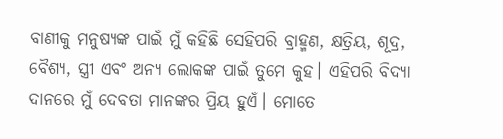ବାଣୀକୁ ମନୁଷ୍ୟଙ୍କ ପାଇଁ ମୁଁ କହିଛି ସେହିପରି ବ୍ରାହ୍ମଣ, କ୍ଷତ୍ରିୟ, ଶୂଦ୍ର, ବୈଶ୍ୟ, ସ୍ତ୍ରୀ ଏବଂ ଅନ୍ୟ ଲୋକଙ୍କ ପାଇଁ ତୁମେ କୁହ। ଏହିପରି ବିଦ୍ୟା ଦାନରେ ମୁଁ ଦେବତା ମାନଙ୍କର ପ୍ରିୟ ହୁଏଁ। ମୋତେ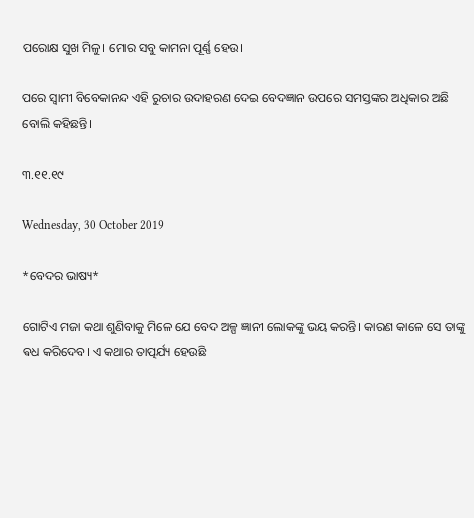ପରୋକ୍ଷ ସୁଖ ମିଳୁ। ମୋର ସବୁ କାମନା ପୂର୍ଣ୍ଣ ହେଉ।

ପରେ ସ୍ବାମୀ ବିବେକାନନ୍ଦ ଏହି ରୁଚାର ଉଦାହରଣ ଦେଇ ବେଦଜ୍ଞାନ ଉପରେ ସମସ୍ତଙ୍କର ଅଧିକାର ଅଛି ବୋଲି କହିଛନ୍ତି।

୩.୧୧.୧୯

Wednesday, 30 October 2019

*ବେଦର ଭାଷ୍ୟ*

ଗୋଟିଏ ମଜା କଥା ଶୁଣିବାକୁ ମିଳେ ଯେ ବେଦ ଅଳ୍ପ ଜ୍ଞାନୀ ଲୋକଙ୍କୁ ଭୟ କରନ୍ତି। କାରଣ କାଳେ ସେ ତାଙ୍କୁ ଵଧ କରିଦେବ। ଏ କଥାର ତାତ୍ପର୍ଯ୍ୟ ହେଉଛି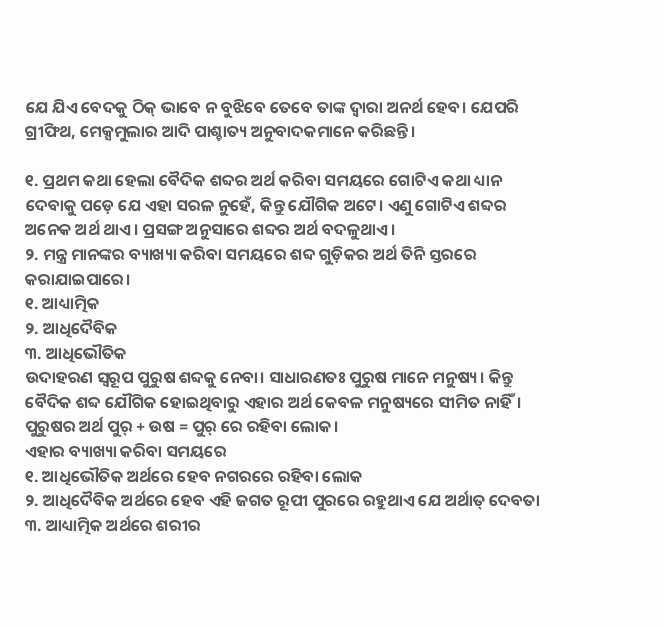ଯେ ଯିଏ ବେଦକୁ ଠିକ୍ ଭାବେ ନ ବୁଝିବେ ତେବେ ତାଙ୍କ ଦ୍ୱାରା ଅନର୍ଥ ହେବ। ଯେପରି  ଗ୍ରୀଫିଥ, ମେକ୍ସମୁଲାର ଆଦି ପାଶ୍ଚାତ୍ୟ ଅନୁବାଦକମାନେ କରିଛନ୍ତି।

୧. ପ୍ରଥମ କଥା ହେଲା ବୈଦିକ ଶବ୍ଦର ଅର୍ଥ କରିବା ସମୟରେ ଗୋଟିଏ କଥା ଧ୍ୟାନ ଦେବାକୁ ପଡ଼େ ଯେ ଏହା ସରଳ ନୁହେଁ, କିନ୍ତୁ ଯୌଗିକ ଅଟେ। ଏଣୁ ଗୋଟିଏ ଶବ୍ଦର ଅନେକ ଅର୍ଥ ଥାଏ। ପ୍ରସଙ୍ଗ ଅନୁସାରେ ଶବ୍ଦର ଅର୍ଥ ବଦଳୁଥାଏ।
୨. ମନ୍ତ୍ର ମାନଙ୍କର ବ୍ୟାଖ୍ୟା କରିବା ସମୟରେ ଶବ୍ଦ ଗୁଡ଼ିକର ଅର୍ଥ ତିନି ସ୍ତରରେ କରାଯାଇପାରେ।
୧. ଆଧ୍ୟାତ୍ମିକ
୨. ଆଧିଦୈବିକ
୩. ଆଧିଭୌତିକ
ଉଦାହରଣ ସ୍ଵରୂପ ପୁରୁଷ ଶବ୍ଦକୁ ନେବା। ସାଧାରଣତଃ ପୁରୁଷ ମାନେ ମନୁଷ୍ୟ। କିନ୍ତୁ ବୈଦିକ ଶବ୍ଦ ଯୌଗିକ ହୋଇଥିବାରୁ ଏହାର ଅର୍ଥ କେବଳ ମନୁଷ୍ୟରେ ସୀମିତ ନାହିଁ।
ପୁରୁଷର ଅର୍ଥ ପୁର୍ + ଉଷ = ପୁର୍ ରେ ରହିବା ଲୋକ।
ଏହାର ବ୍ୟାଖ୍ୟା କରିବା ସମୟରେ
୧. ଆଧିଭୌତିକ ଅର୍ଥରେ ହେବ ନଗରରେ ରହିବା ଲୋକ
୨. ଆଧିଦୈବିକ ଅର୍ଥରେ ହେବ ଏହି ଜଗତ ରୂପୀ ପୁରରେ ରହୁଥାଏ ଯେ ଅର୍ଥାତ୍ ଦେବତା
୩. ଆଧ୍ୟାତ୍ମିକ ଅର୍ଥରେ ଶରୀର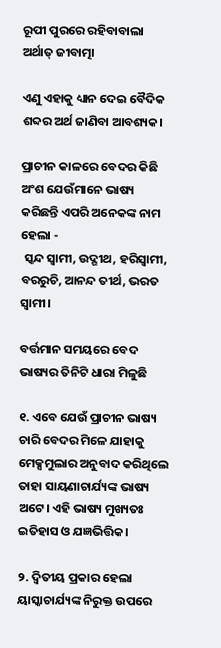ରୂପୀ ପୁରରେ ରହିବାବାଲା ଅର୍ଥାତ୍ ଜୀବାତ୍ମା

ଏଣୁ ଏହାକୁ ଧ୍ୟାନ ଦେଇ ବୈଦିକ ଶବ୍ଦର ଅର୍ଥ ଜାଣିବା ଆବଶ୍ୟକ।

ପ୍ରାଚୀନ କାଳରେ ବେଦର କିଛି ଅଂଶ ଯେଉଁମାନେ ଭାଷ୍ୟ କରିଛନ୍ତି ଏପରି ଅନେକଙ୍କ ନାମ ହେଲା -
 ସ୍କନ୍ଦ ସ୍ୱାମୀ, ଉଦ୍ଗୀଥ, ହରିସ୍ୱାମୀ, ବରରୁଚି, ଆନନ୍ଦ ତୀର୍ଥ, ଭରତ ସ୍ୱାମୀ।

ବର୍ତ୍ତମାନ ସମୟରେ ବେଦ ଭାଷ୍ୟର ତିନିଟି ଧାରା ମିଳୁଛି

୧. ଏବେ ଯେଉଁ ପ୍ରାଚୀନ ଭାଷ୍ୟ ଚାରି ବେଦର ମିଳେ ଯାହାକୁ ମେକ୍ସମୁଲାର ଅନୁବାଦ କରିଥିଲେ ତାହା ସାୟଣାଚାର୍ଯ୍ୟଙ୍କ ଭାଷ୍ୟ ଅଟେ। ଏହି ଭାଷ୍ୟ ମୁଖ୍ୟତଃ ଇତିହାସ ଓ ଯଜ୍ଞଭିତ୍ତିକ।

୨. ଦ୍ଵିତୀୟ ପ୍ରକାର ହେଲା ୟାସ୍କାଚାର୍ଯ୍ୟଙ୍କ ନିରୁକ୍ତ ଉପରେ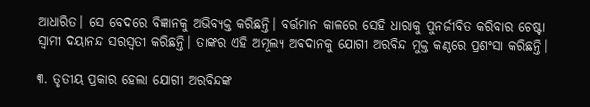ଆଧାରିତ। ସେ ବେଦରେ ବିଜ୍ଞାନକୁ ଅଭିବ୍ୟକ୍ତ କରିଛନ୍ତି। ବର୍ତ୍ତମାନ କାଳରେ ସେହି ଧାରାକୁ ପୁନର୍ଜୀବିତ କରିବାର ଚେଷ୍ଟା ସ୍ୱାମୀ ଦୟାନନ୍ଦ ସରସ୍ବତୀ କରିଛନ୍ତି। ତାଙ୍କର ଏହି ଅମୂଲ୍ୟ ଅଵଦାନକୁ ଯୋଗୀ ଅରବିନ୍ଦ ମୁକ୍ତ କଣ୍ଠରେ ପ୍ରଶଂସା କରିଛନ୍ତି।

୩. ତୃତୀୟ ପ୍ରକାର ହେଲା ଯୋଗୀ ଅରବିନ୍ଦଙ୍କ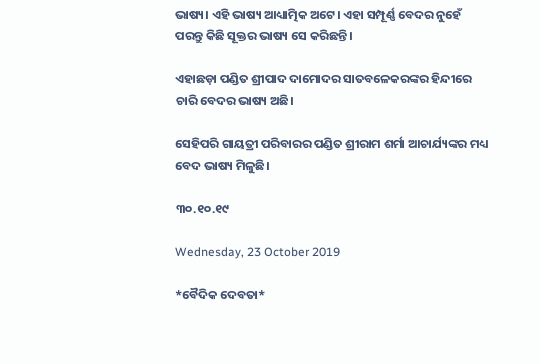ଭାଷ୍ୟ। ଏହି ଭାଷ୍ୟ ଆଧ୍ୟାତ୍ମିକ ଅଟେ। ଏହା ସମ୍ପୂର୍ଣ୍ଣ ବେଦର ନୁହେଁ ପରନ୍ତୁ କିଛି ସୂକ୍ତର ଭାଷ୍ୟ ସେ କରିଛନ୍ତି।

ଏହାଛଡ଼ା ପଣ୍ଡିତ ଶ୍ରୀପାଦ ଦାମୋଦର ସାତବଳେକରଙ୍କର ହିନ୍ଦୀରେ ଚାରି ବେଦର ଭାଷ୍ୟ ଅଛି।

ସେହିପରି ଗାୟତ୍ରୀ ପରିବାରର ପଣ୍ଡିତ ଶ୍ରୀରାମ ଶର୍ମା ଆଚାର୍ଯ୍ୟଙ୍କର ମଧ୍ୟ ବେଦ ଭାଷ୍ୟ ମିଳୁଛି।

୩୦.୧୦.୧୯

Wednesday, 23 October 2019

*ବୈଦିକ ଦେବତା*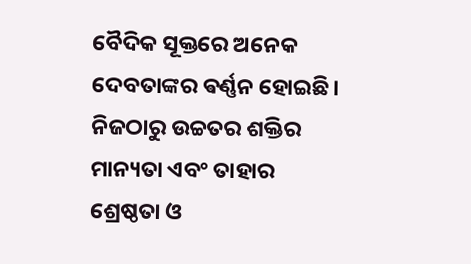ବୈଦିକ ସୂକ୍ତରେ ଅନେକ ଦେବତାଙ୍କର ଵର୍ଣ୍ଣନ ହୋଇଛି। ନିଜଠାରୁ ଉଚ୍ଚତର ଶକ୍ତିର ମାନ୍ୟତା ଏବଂ ତାହାର ଶ୍ରେଷ୍ଠତା ଓ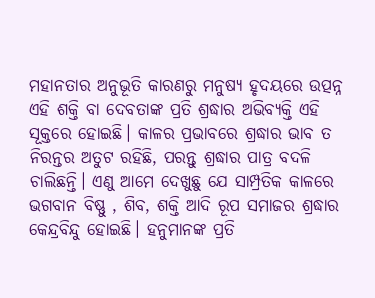ମହାନତାର ଅନୁଭୂତି କାରଣରୁ ମନୁଷ୍ୟ ହୃଦୟରେ ଉତ୍ପନ୍ନ ଏହି ଶକ୍ତି ବା ଦେବତାଙ୍କ ପ୍ରତି ଶ୍ରଦ୍ଧାର ଅଭିବ୍ୟକ୍ତି ଏହି ସୂକ୍ତରେ ହୋଇଛି। କାଳର ପ୍ରଭାବରେ ଶ୍ରଦ୍ଧାର ଭାବ ତ ନିରନ୍ତର ଅତୁଟ ରହିଛି, ପରନ୍ତୁ ଶ୍ରଦ୍ଧାର ପାତ୍ର ବଦଳି ଚାଲିଛନ୍ତି। ଏଣୁ ଆମେ ଦେଖୁଛୁ ଯେ ସାମ୍ପ୍ରତିକ କାଳରେ ଭଗବାନ ବିଷ୍ଣୁ , ଶିବ, ଶକ୍ତି ଆଦି ରୂପ ସମାଜର ଶ୍ରଦ୍ଧାର କେନ୍ଦ୍ରବିନ୍ଦୁ ହୋଇଛି। ହନୁମାନଙ୍କ ପ୍ରତି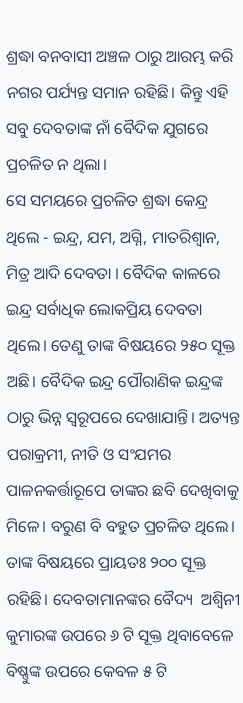ଶ୍ରଦ୍ଧା ବନବାସୀ ଅଞ୍ଚଳ ଠାରୁ ଆରମ୍ଭ କରି ନଗର ପର୍ଯ୍ୟନ୍ତ ସମାନ ରହିଛି। କିନ୍ତୁ ଏହି ସବୁ ଦେବତାଙ୍କ ନାଁ ବୈଦିକ ଯୁଗରେ ପ୍ରଚଳିତ ନ ଥିଲା।
ସେ ସମୟରେ ପ୍ରଚଳିତ ଶ୍ରଦ୍ଧା କେନ୍ଦ୍ର  ଥିଲେ - ଇନ୍ଦ୍ର, ଯମ, ଅଗ୍ନି, ମାତରିଶ୍ବାନ, ମିତ୍ର ଆଦି ଦେବତା । ବୈଦିକ କାଳରେ ଇନ୍ଦ୍ର ସର୍ବାଧିକ ଲୋକପ୍ରିୟ ଦେବତା ଥିଲେ। ତେଣୁ ତାଙ୍କ ବିଷୟରେ ୨୫୦ ସୂକ୍ତ ଅଛି। ବୈଦିକ ଇନ୍ଦ୍ର ପୌରାଣିକ ଇନ୍ଦ୍ରଙ୍କ ଠାରୁ ଭିନ୍ନ ସ୍ୱରୂପରେ ଦେଖାଯାନ୍ତି। ଅତ୍ୟନ୍ତ ପରାକ୍ରମୀ, ନୀତି ଓ ସଂଯମର ପାଳନକର୍ତ୍ତାରୂପେ ତାଙ୍କର ଛବି ଦେଖିବାକୁ ମିଳେ। ବରୁଣ ବି ବହୁତ ପ୍ରଚଳିତ ଥିଲେ। ତାଙ୍କ ବିଷୟରେ ପ୍ରାୟତଃ ୨୦୦ ସୂକ୍ତ ରହିଛି। ଦେବତାମାନଙ୍କର ବୈଦ୍ୟ  ଅଶ୍ବିନୀ କୁମାରଙ୍କ ଉପରେ ୬ ଟି ସୂକ୍ତ ଥିବାବେଳେ ବିଷ୍ଣୁଙ୍କ ଉପରେ କେବଳ ୫ ଟି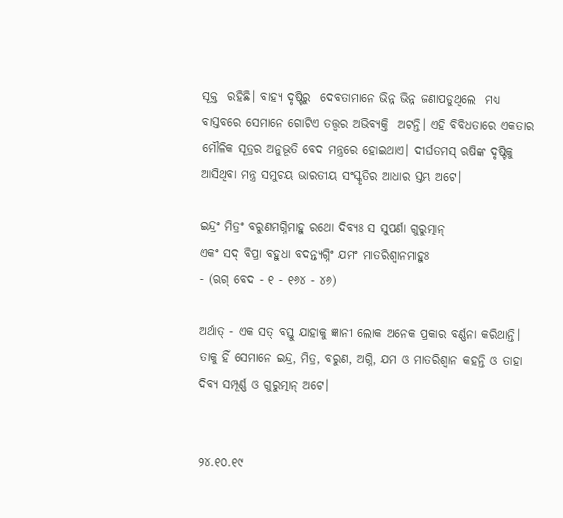ସୂକ୍ତ  ରହିଛି। ବାହ୍ୟ ଦୃଷ୍ଟିରୁ  ଦେବତାମାନେ ଭିନ୍ନ ଭିନ୍ନ ଜଣାପଡୁଥିଲେ  ମଧ୍ୟ  ବାସ୍ତବରେ ସେମାନେ ଗୋଟିଏ ତତ୍ତ୍ୱର ଅଭିବ୍ୟକ୍ତି  ଅଟନ୍ତି। ଏହି ବିବିଧତାରେ ଏକତାର ମୌଳିକ ସୂତ୍ରର ଅନୁଭୂତି ବେଦ ମନ୍ତ୍ରରେ ହୋଇଥାଏ। ଦୀର୍ଘତମସ୍ ଋଷିଙ୍କ ଦୃଷ୍ଟିକୁ ଆସିଥିବା ମନ୍ତ୍ର ସମୁଚୟ ଭାରତୀୟ ସଂସ୍କୃତିର ଆଧାର ସ୍ତମ୍ଭ ଅଟେ।

ଇନ୍ଦ୍ରଂ ମିତ୍ରଂ ବରୁଣମଗ୍ନିମାହୁ ରଥୋ ଦିବ୍ୟଃ ସ ସୁପର୍ଣା ଗୁରୁତ୍ମାନ୍
ଏକଂ ସଦ୍ ବିପ୍ରା ବହୁଧା ବଦନ୍ତ୍ୟଗ୍ନିଂ ଯମଂ ମାତରିଶ୍ବାନମାହୁଃ
- (ଋଗ୍ ବେଦ - ୧ - ୧୬୪ - ୪୬)

ଅର୍ଥାତ୍ - ଏକ ସତ୍ ବସ୍ତୁ ଯାହାକୁ ଜ୍ଞାନୀ ଲୋକ ଅନେକ ପ୍ରକାର ବର୍ଣ୍ଣନା କରିଥାନ୍ତି। ତାକୁ ହିଁ ସେମାନେ ଇନ୍ଦ୍ର, ମିତ୍ର, ବରୁଣ, ଅଗ୍ନି, ଯମ ଓ ମାତରିଶ୍ବାନ କହନ୍ତି ଓ ତାହା ଦିବ୍ୟ ସମ୍ପୂର୍ଣ୍ଣ ଓ ଗୁରୁତ୍ମାନ୍ ଅଟେ।


୨୪.୧୦.୧୯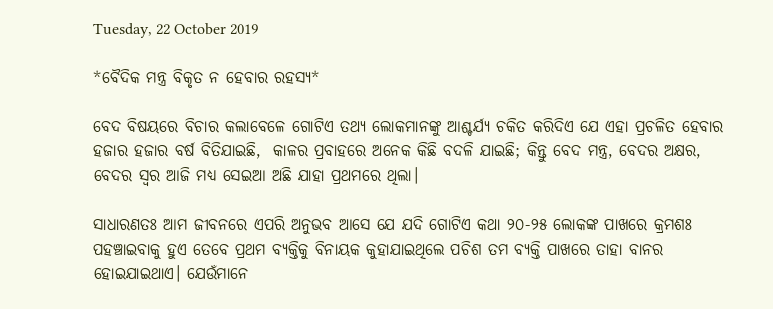Tuesday, 22 October 2019

*ବୈଦିକ ମନ୍ତ୍ର ବିକୃତ ନ ହେବାର ରହସ୍ୟ*

ବେଦ ବିଷୟରେ ବିଚାର କଲାବେଳେ ଗୋଟିଏ ତଥ୍ୟ ଲୋକମାନଙ୍କୁ ଆଶ୍ଚର୍ଯ୍ୟ ଚକିତ କରିଦିଏ ଯେ ଏହା ପ୍ରଚଳିତ ହେବାର ହଜାର ହଜାର ବର୍ଷ ବିତିଯାଇଛି,  କାଳର ପ୍ରବାହରେ ଅନେକ କିଛି ବଦଳି ଯାଇଛି; କିନ୍ତୁ ବେଦ ମନ୍ତ୍ର, ବେଦର ଅକ୍ଷର, ବେଦର ସ୍ୱର ଆଜି ମଧ୍ୟ ସେଇଆ ଅଛି ଯାହା ପ୍ରଥମରେ ଥିଲା।

ସାଧାରଣତଃ ଆମ ଜୀବନରେ ଏପରି ଅନୁଭବ ଆସେ ଯେ ଯଦି ଗୋଟିଏ କଥା ୨୦-୨୫ ଲୋକଙ୍କ ପାଖରେ କ୍ରମଶଃ ପହଞ୍ଚାଇବାକୁ ହୁଏ ତେବେ ପ୍ରଥମ ବ୍ୟକ୍ତିକୁ ବିନାୟକ କୁହାଯାଇଥିଲେ ପଚିଶ ତମ ବ୍ୟକ୍ତି ପାଖରେ ତାହା ବାନର ହୋଇଯାଇଥାଏ। ଯେଉଁମାନେ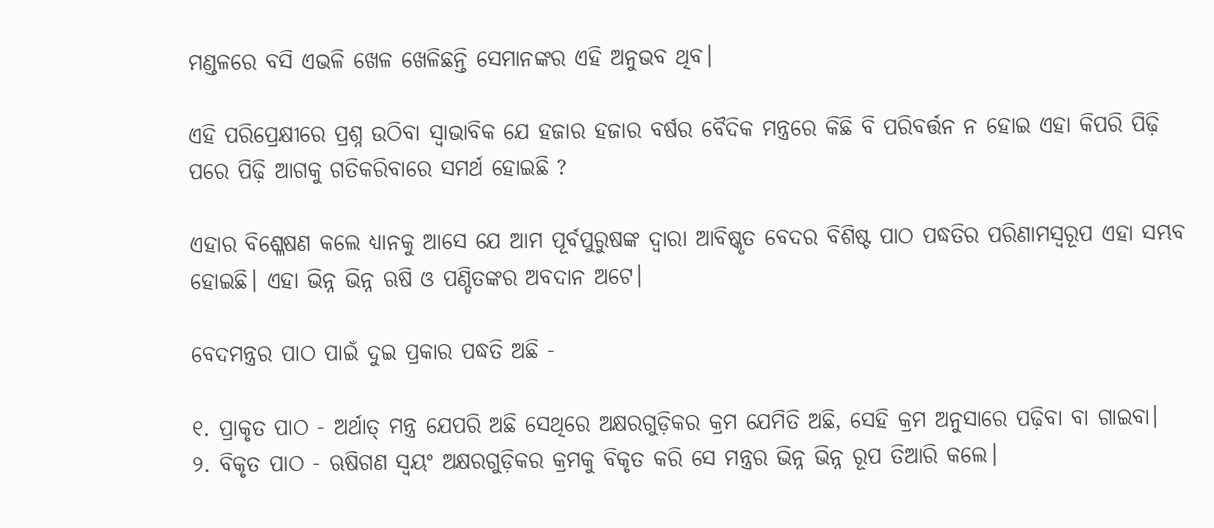ମଣ୍ଡଳରେ ବସି ଏଭଳି ଖେଳ ଖେଳିଛନ୍ତି ସେମାନଙ୍କର ଏହି ଅନୁଭବ ଥିବ।

ଏହି ପରିପ୍ରେକ୍ଷୀରେ ପ୍ରଶ୍ନ ଉଠିବା ସ୍ୱାଭାବିକ ଯେ ହଜାର ହଜାର ବର୍ଷର ବୈଦିକ ମନ୍ତ୍ରରେ କିଛି ବି ପରିବର୍ତ୍ତନ ନ ହୋଇ ଏହା କିପରି ପିଢ଼ି ପରେ ପିଢ଼ି ଆଗକୁ ଗତିକରିବାରେ ସମର୍ଥ ହୋଇଛି ?

ଏହାର ବିଶ୍ଳେଷଣ କଲେ ଧ୍ୟାନକୁ ଆସେ ଯେ ଆମ ପୂର୍ବପୁରୁଷଙ୍କ ଦ୍ଵାରା ଆବିଷ୍କୃତ ବେଦର ବିଶିଷ୍ଟ ପାଠ ପଦ୍ଧତିର ପରିଣାମସ୍ୱରୂପ ଏହା ସମ୍ଭବ ହୋଇଛି। ଏହା ଭିନ୍ନ ଭିନ୍ନ ଋଷି ଓ ପଣ୍ଡିତଙ୍କର ଅବଦାନ ଅଟେ।

ବେଦମନ୍ତ୍ରର ପାଠ ପାଇଁ ଦୁଇ ପ୍ରକାର ପଦ୍ଧତି ଅଛି -

୧. ପ୍ରାକୃତ ପାଠ - ଅର୍ଥାତ୍ ମନ୍ତ୍ର ଯେପରି ଅଛି ସେଥିରେ ଅକ୍ଷରଗୁଡ଼ିକର କ୍ରମ ଯେମିତି ଅଛି, ସେହି କ୍ରମ ଅନୁସାରେ ପଢ଼ିବା ବା ଗାଇବା।
୨. ବିକୃତ ପାଠ - ଋଷିଗଣ ସ୍ୱୟଂ ଅକ୍ଷରଗୁଡ଼ିକର କ୍ରମକୁ ବିକୃତ କରି ସେ ମନ୍ତ୍ରର ଭିନ୍ନ ଭିନ୍ନ ରୂପ ତିଆରି କଲେ।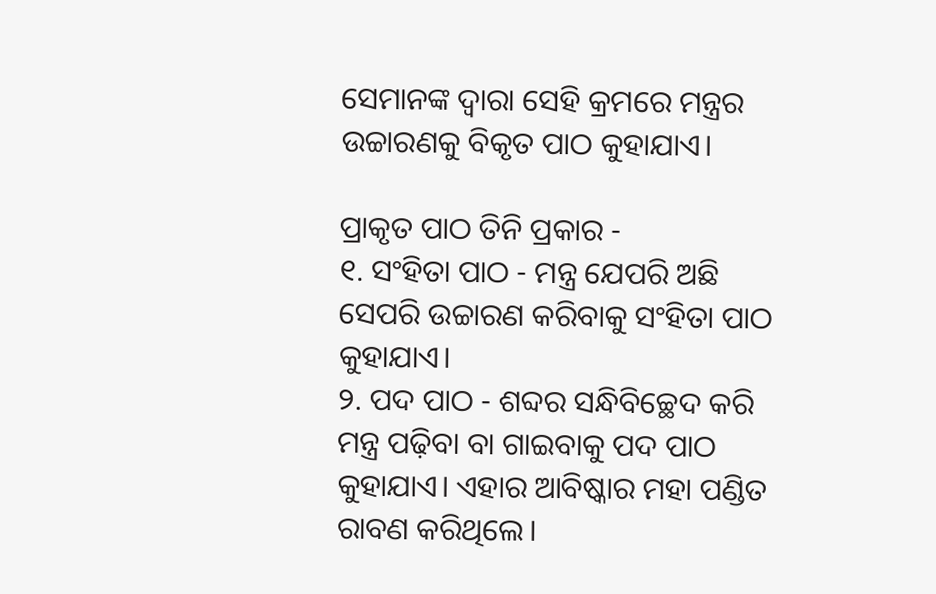ସେମାନଙ୍କ ଦ୍ବାରା ସେହି କ୍ରମରେ ମନ୍ତ୍ରର ଉଚ୍ଚାରଣକୁ ବିକୃତ ପାଠ କୁହାଯାଏ।

ପ୍ରାକୃତ ପାଠ ତିନି ପ୍ରକାର -
୧. ସଂହିତା ପାଠ - ମନ୍ତ୍ର ଯେପରି ଅଛି ସେପରି ଉଚ୍ଚାରଣ କରିବାକୁ ସଂହିତା ପାଠ କୁହାଯାଏ।
୨. ପଦ ପାଠ - ଶବ୍ଦର ସନ୍ଧିବିଚ୍ଛେଦ କରି ମନ୍ତ୍ର ପଢ଼ିବା ବା ଗାଇବାକୁ ପଦ ପାଠ କୁହାଯାଏ। ଏହାର ଆବିଷ୍କାର ମହା ପଣ୍ଡିତ ରାବଣ କରିଥିଲେ।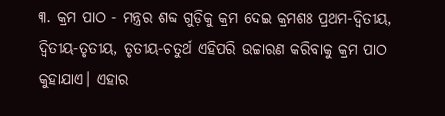୩. କ୍ରମ ପାଠ - ମନ୍ତ୍ରର ଶବ୍ଦ ଗୁଡ଼ିକୁ କ୍ରମ ଦେଇ କ୍ରମଶଃ ପ୍ରଥମ-ଦ୍ଵିତୀୟ, ଦ୍ଵିତୀୟ-ତୃତୀୟ, ତୃତୀୟ-ଚତୁର୍ଥ ଏହିପରି ଉଚ୍ଚାରଣ କରିବାକୁ କ୍ରମ ପାଠ କୁହାଯାଏ। ଏହାର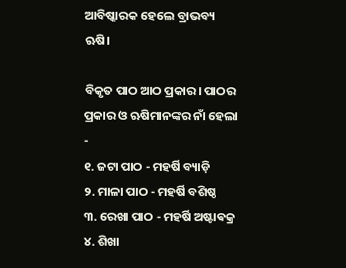ଆବିଷ୍କାରକ ହେଲେ ବ୍ରାଭବ୍ୟ ଋଷି।

ବିକୃତ ପାଠ ଆଠ ପ୍ରକାର। ପାଠର ପ୍ରକାର ଓ ଋଷିମାନଙ୍କର ନାଁ ହେଲା -
୧. ଜଟା ପାଠ - ମହର୍ଷି ବ୍ୟାଡ଼ି
୨. ମାଳା ପାଠ - ମହର୍ଷି ବଶିଷ୍ଠ
୩. ରେଖା ପାଠ - ମହର୍ଷି ଅଷ୍ଟାଵକ୍ର
୪. ଶିଖା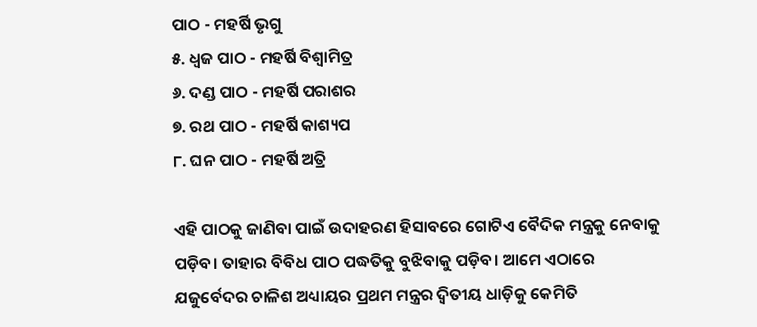ପାଠ - ମହର୍ଷି ଭୃଗୁ
୫. ଧ୍ଵଜ ପାଠ - ମହର୍ଷି ବିଶ୍ଵାମିତ୍ର
୬. ଦଣ୍ଡ ପାଠ - ମହର୍ଷି ପରାଶର
୭. ରଥ ପାଠ - ମହର୍ଷି କାଶ୍ୟପ
୮. ଘନ ପାଠ - ମହର୍ଷି ଅତ୍ରି

ଏହି ପାଠକୁ ଜାଣିବା ପାଇଁ ଉଦାହରଣ ହିସାବରେ ଗୋଟିଏ ବୈଦିକ ମନ୍ତ୍ରକୁ ନେବାକୁ ପଡ଼ିବ। ତାହାର ବିବିଧ ପାଠ ପଦ୍ଧତିକୁ ବୁଝିବାକୁ ପଡ଼ିବ। ଆମେ ଏଠାରେ ଯଜୁର୍ବେଦର ଚାଳିଶ ଅଧ୍ୟାୟର ପ୍ରଥମ ମନ୍ତ୍ରର ଦ୍ଵିତୀୟ ଧାଡ଼ିକୁ କେମିତି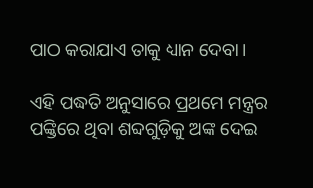ପାଠ କରାଯାଏ ତାକୁ ଧ୍ୟାନ ଦେବା।

ଏହି ପଦ୍ଧତି ଅନୁସାରେ ପ୍ରଥମେ ମନ୍ତ୍ରର ପଙ୍କ୍ତିରେ ଥିବା ଶବ୍ଦଗୁଡ଼ିକୁ ଅଙ୍କ ଦେଇ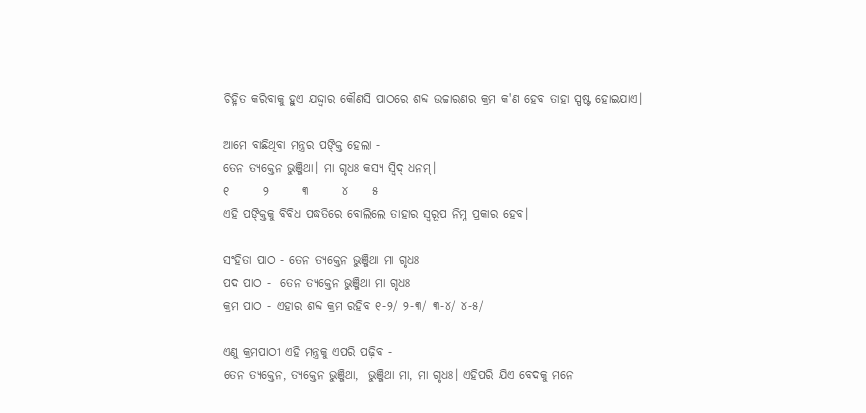ଚିହ୍ନିତ କରିବାକୁ ହୁଏ ଯଦ୍ଦ୍ୱାର କୌଣସି ପାଠରେ ଶବ୍ଦ ଉଚ୍ଚାରଣର କ୍ରମ କ'ଣ ହେବ ତାହା ସ୍ପଷ୍ଟ ହୋଇଯାଏ।

ଆମେ ବାଛିଥିବା ମନ୍ତ୍ରର ପଙ୍କ୍ତି ହେଲା -
ତେନ ତ୍ୟକ୍ତେନ ଭୁଞ୍ଜିଥା। ମା ଗୃଧଃ କସ୍ୟ ସ୍ୱିଦ୍ ଧନମ୍।
୧       ୨       ୩       ୪     ୫
ଏହି ପଙ୍କ୍ତିକୁ ବିବିଧ ପଦ୍ଧତିରେ ବୋଲିଲେ ତାହାର ସ୍ୱରୂପ ନିମ୍ନ ପ୍ରକାର ହେବ।

ସଂହିତା ପାଠ - ତେନ ତ୍ୟକ୍ତେନ ଭୁଞ୍ଜିଥା ମା ଗୃଧଃ
ପଦ ପାଠ -  ତେନ ତ୍ୟକ୍ତେନ ଭୁଞ୍ଜିଥା ମା ଗୃଧଃ
କ୍ରମ ପାଠ - ଏହାର ଶବ୍ଦ କ୍ରମ ରହିବ ୧-୨/ ୨-୩/ ୩-୪/ ୪-୫/

ଏଣୁ କ୍ରମପାଠୀ ଏହି ମନ୍ତ୍ରକୁ ଏପରି ପଢ଼ିବ -
ତେନ ତ୍ୟକ୍ତେନ, ତ୍ୟକ୍ତେନ ଭୁଞ୍ଜିଥା,  ଭୁଞ୍ଜିଥା ମା, ମା ଗୃଧଃ। ଏହିପରି ଯିଏ ବେଦକୁ ମନେ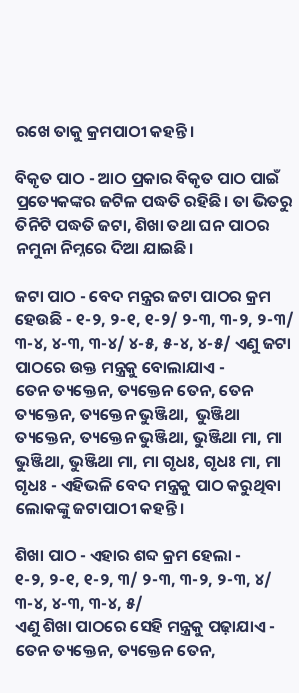ରଖେ ତାକୁ କ୍ରମପାଠୀ କହନ୍ତି।

ବିକୃତ ପାଠ - ଆଠ ପ୍ରକାର ବିକୃତ ପାଠ ପାଇଁ ପ୍ରତ୍ୟେକଙ୍କର ଜଟିଳ ପଦ୍ଧତି ରହିଛି। ତା ଭିତରୁ ତିନିଟି ପଦ୍ଧତି ଜଟା, ଶିଖା ତଥା ଘନ ପାଠର ନମୁନା ନିମ୍ନରେ ଦିଆ ଯାଇଛି।

ଜଟା ପାଠ - ବେଦ ମନ୍ତ୍ରର ଜଟା ପାଠର କ୍ରମ ହେଉଛି - ୧-୨, ୨-୧, ୧-୨/ ୨-୩, ୩-୨, ୨-୩/ ୩-୪, ୪-୩, ୩-୪/ ୪-୫, ୫-୪, ୪-୫/ ଏଣୁ ଜଟା ପାଠରେ ଉକ୍ତ ମନ୍ତ୍ରକୁ ବୋଲାଯାଏ -
ତେନ ତ୍ୟକ୍ତେନ, ତ୍ୟକ୍ତେନ ତେନ, ତେନ ତ୍ୟକ୍ତେନ, ତ୍ୟକ୍ତେନ ଭୁଞ୍ଜିଥା,  ଭୁଞ୍ଜିଥା ତ୍ୟକ୍ତେନ, ତ୍ୟକ୍ତେନ ଭୁଞ୍ଜିଥା, ଭୁଞ୍ଜିଥା ମା, ମା ଭୁଞ୍ଜିଥା, ଭୁଞ୍ଜିଥା ମା, ମା ଗୃଧଃ, ଗୃଧଃ ମା, ମା ଗୃଧଃ - ଏହିଭଳି ବେଦ ମନ୍ତ୍ରକୁ ପାଠ କରୁଥିବା ଲୋକଙ୍କୁ ଜଟାପାଠୀ କହନ୍ତି।

ଶିଖା ପାଠ - ଏହାର ଶବ୍ଦ କ୍ରମ ହେଲା -
୧-୨, ୨-୧, ୧-୨, ୩/ ୨-୩, ୩-୨, ୨-୩, ୪/ ୩-୪, ୪-୩, ୩-୪, ୫/
ଏଣୁ ଶିଖା ପାଠରେ ସେହି ମନ୍ତ୍ରକୁ ପଢ଼ାଯାଏ -
ତେନ ତ୍ୟକ୍ତେନ, ତ୍ୟକ୍ତେନ ତେନ,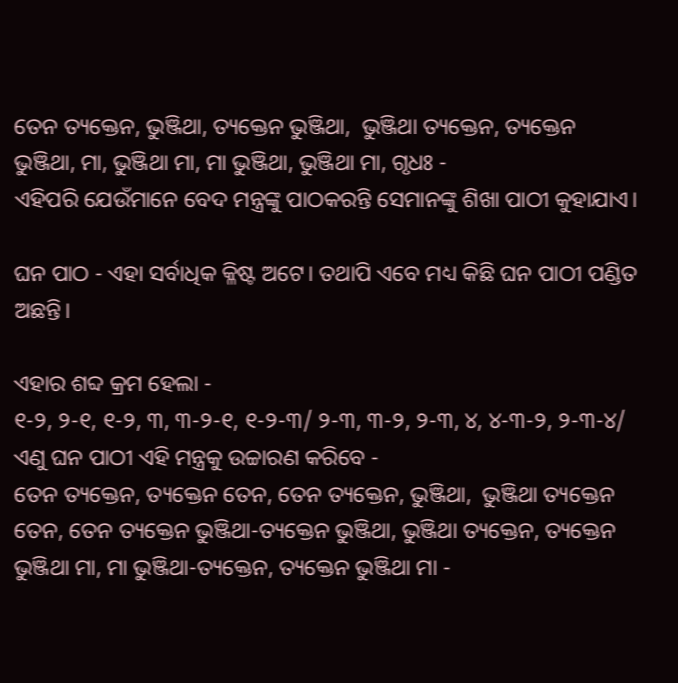ତେନ ତ୍ୟକ୍ତେନ, ଭୁଞ୍ଜିଥା, ତ୍ୟକ୍ତେନ ଭୁଞ୍ଜିଥା,  ଭୁଞ୍ଜିଥା ତ୍ୟକ୍ତେନ, ତ୍ୟକ୍ତେନ ଭୁଞ୍ଜିଥା, ମା, ଭୁଞ୍ଜିଥା ମା, ମା ଭୁଞ୍ଜିଥା, ଭୁଞ୍ଜିଥା ମା, ଗୃଧଃ -
ଏହିପରି ଯେଉଁମାନେ ବେଦ ମନ୍ତ୍ରଙ୍କୁ ପାଠକରନ୍ତି ସେମାନଙ୍କୁ ଶିଖା ପାଠୀ କୁହାଯାଏ।

ଘନ ପାଠ - ଏହା ସର୍ବାଧିକ କ୍ଳିଷ୍ଟ ଅଟେ। ତଥାପି ଏବେ ମଧ୍ୟ କିଛି ଘନ ପାଠୀ ପଣ୍ଡିତ ଅଛନ୍ତି।

ଏହାର ଶବ୍ଦ କ୍ରମ ହେଲା -
୧-୨, ୨-୧, ୧-୨, ୩, ୩-୨-୧, ୧-୨-୩/ ୨-୩, ୩-୨, ୨-୩, ୪, ୪-୩-୨, ୨-୩-୪/
ଏଣୁ ଘନ ପାଠୀ ଏହି ମନ୍ତ୍ରକୁ ଉଚ୍ଚାରଣ କରିବେ -
ତେନ ତ୍ୟକ୍ତେନ, ତ୍ୟକ୍ତେନ ତେନ, ତେନ ତ୍ୟକ୍ତେନ, ଭୁଞ୍ଜିଥା,  ଭୁଞ୍ଜିଥା ତ୍ୟକ୍ତେନ ତେନ, ତେନ ତ୍ୟକ୍ତେନ ଭୁଞ୍ଜିଥା-ତ୍ୟକ୍ତେନ ଭୁଞ୍ଜିଥା, ଭୁଞ୍ଜିଥା ତ୍ୟକ୍ତେନ, ତ୍ୟକ୍ତେନ ଭୁଞ୍ଜିଥା ମା, ମା ଭୁଞ୍ଜିଥା-ତ୍ୟକ୍ତେନ, ତ୍ୟକ୍ତେନ ଭୁଞ୍ଜିଥା ମା -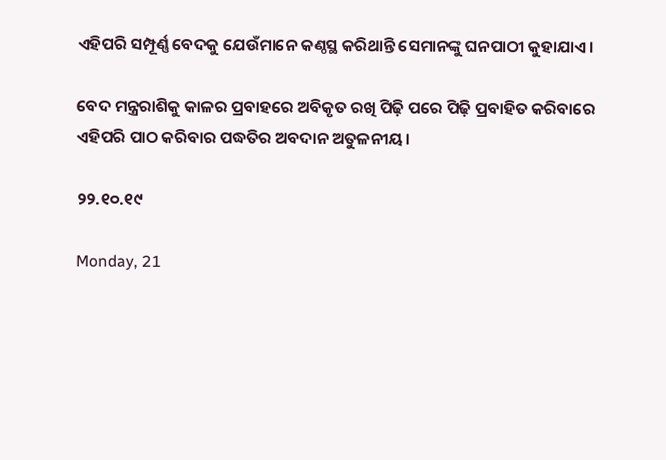ଏହିପରି ସମ୍ପୂର୍ଣ୍ଣ ବେଦକୁ ଯେଉଁମାନେ କଣ୍ଠସ୍ଥ କରିଥାନ୍ତି ସେମାନଙ୍କୁ ଘନପାଠୀ କୁହାଯାଏ।

ବେଦ ମନ୍ତ୍ରରାଶିକୁ କାଳର ପ୍ରବାହରେ ଅବିକୃତ ରଖି ପିଢ଼ି ପରେ ପିଢ଼ି ପ୍ରବାହିତ କରିବାରେ ଏହିପରି ପାଠ କରିବାର ପଦ୍ଧତିର ଅବଦାନ ଅତୁଳନୀୟ।

୨୨.୧୦.୧୯

Monday, 21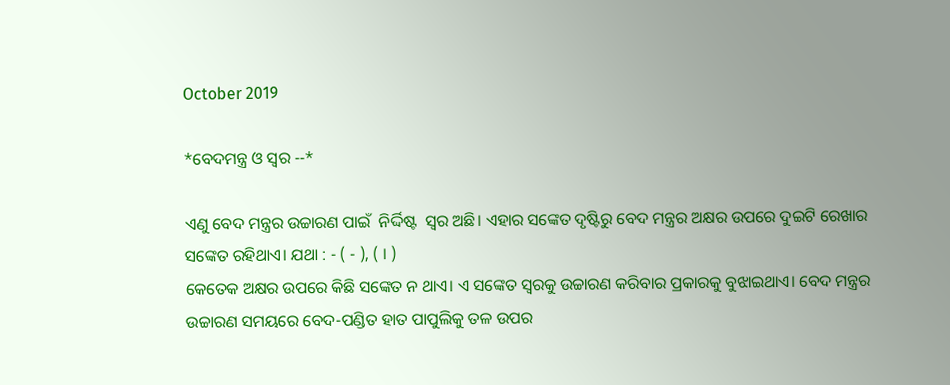October 2019

*ବେଦମନ୍ତ୍ର ଓ ସ୍ୱର --*

ଏଣୁ ବେଦ ମନ୍ତ୍ରର ଉଚ୍ଚାରଣ ପାଇଁ  ନିର୍ଦ୍ଦିଷ୍ଟ  ସ୍ୱର ଅଛି। ଏହାର ସଙ୍କେତ ଦୃଷ୍ଟିରୁ ବେଦ ମନ୍ତ୍ରର ଅକ୍ଷର ଉପରେ ଦୁଇଟି ରେଖାର ସଙ୍କେତ ରହିଥାଏ। ଯଥା : - ( - ), ( । )
କେତେକ ଅକ୍ଷର ଉପରେ କିଛି ସଙ୍କେତ ନ ଥାଏ। ଏ ସଙ୍କେତ ସ୍ୱରକୁ ଉଚ୍ଚାରଣ କରିବାର ପ୍ରକାରକୁ ବୁଝାଇଥାଏ। ବେଦ ମନ୍ତ୍ରର ଉଚ୍ଚାରଣ ସମୟରେ ବେଦ-ପଣ୍ଡିତ ହାତ ପାପୁଲିକୁ ତଳ ଉପର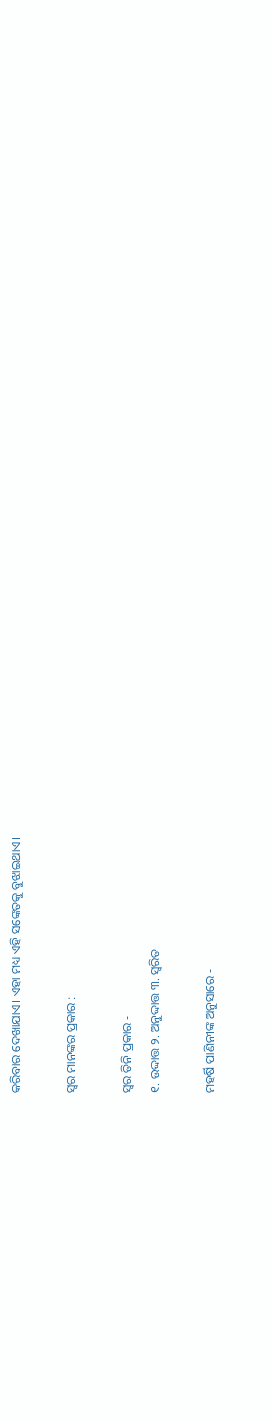କରିବାର ଦେଖାଯାଏ। ଏହା ମଧ୍ୟ ଏହି ସଙ୍କେତକୁ ବୁଝାଇଥାଏ।

ସ୍ୱର ମାନଙ୍କର ପ୍ରକାର :

ସ୍ୱର ତିନି ପ୍ରକାର -
୧. ଉଦ୍ଦାତ୍ତ ୨. ଅନୁଦ୍ଦାତ୍ତ ୩. ସ୍ୱରିତ

ମହର୍ଷି ପାଣିନୀଙ୍କ ଅନୁସାରେ -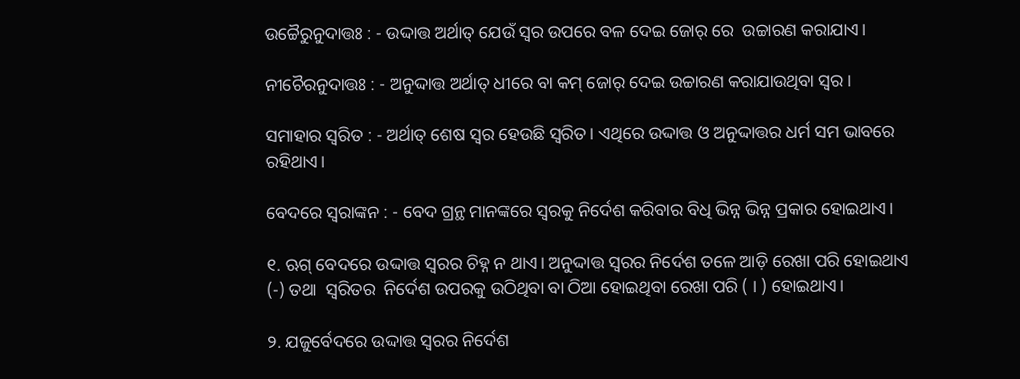ଉଚ୍ଚୈରୁନୁଦାତ୍ତଃ : - ଉଦ୍ଦାତ୍ତ ଅର୍ଥାତ୍ ଯେଉଁ ସ୍ୱର ଉପରେ ବଳ ଦେଇ ଜୋର୍ ରେ  ଉଚ୍ଚାରଣ କରାଯାଏ।

ନୀଚୈରନୁଦାତ୍ତଃ : - ଅନୁଦ୍ଦାତ୍ତ ଅର୍ଥାତ୍ ଧୀରେ ବା କମ୍ ଜୋର୍ ଦେଇ ଉଚ୍ଚାରଣ କରାଯାଉଥିବା ସ୍ୱର।

ସମାହାର ସ୍ୱରିତ : - ଅର୍ଥାତ୍ ଶେଷ ସ୍ୱର ହେଉଛି ସ୍ୱରିତ। ଏଥିରେ ଉଦ୍ଦାତ୍ତ ଓ ଅନୁଦ୍ଦାତ୍ତର ଧର୍ମ ସମ ଭାବରେ ରହିଥାଏ।

ବେଦରେ ସ୍ବରାଙ୍କନ : - ବେଦ ଗ୍ରନ୍ଥ ମାନଙ୍କରେ ସ୍ୱରକୁ ନିର୍ଦେଶ କରିବାର ବିଧି ଭିନ୍ନ ଭିନ୍ନ ପ୍ରକାର ହୋଇଥାଏ।

୧. ଋଗ୍ ବେଦରେ ଉଦ୍ଦାତ୍ତ ସ୍ୱରର ଚିହ୍ନ ନ ଥାଏ। ଅନୁଦ୍ଦାତ୍ତ ସ୍ୱରର ନିର୍ଦେଶ ତଳେ ଆଡ଼ି ରେଖା ପରି ହୋଇଥାଏ (-) ତଥା  ସ୍ୱରିତର  ନିର୍ଦେଶ ଉପରକୁ ଉଠିଥିବା ବା ଠିଆ ହୋଇଥିବା ରେଖା ପରି ( । ) ହୋଇଥାଏ।

୨. ଯଜୁର୍ବେଦରେ ଉଦ୍ଦାତ୍ତ ସ୍ୱରର ନିର୍ଦେଶ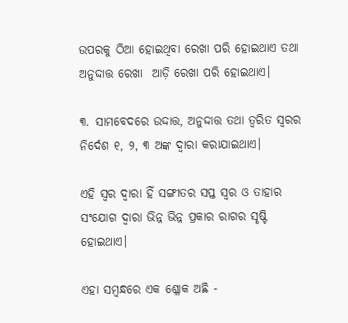ଉପରକୁ ଠିଆ ହୋଇଥିବା ରେଖା ପରି ହୋଇଥାଏ ତଥା ଅନୁଦ୍ଦାତ୍ତ ରେଖା  ଆଡ଼ି ରେଖା ପରି ହୋଇଥାଏ।

୩. ସାମବେଦରେ ଉଦ୍ଦାତ୍ତ, ଅନୁଦ୍ଦାତ୍ତ ତଥା ତ୍ୱରିତ ସ୍ୱରର ନିର୍ଦେଶ ୧, ୨, ୩ ଅଙ୍କ ଦ୍ୱାରା କରାଯାଇଥାଏ।

ଏହି ସ୍ୱର ଦ୍ୱାରା ହିଁ ସଙ୍ଗୀତର ସପ୍ତ ସ୍ୱର ଓ ତାହାର ସଂଯୋଗ ଦ୍ୱାରା ଭିନ୍ନ ଭିନ୍ନ ପ୍ରକାର ରାଗର ସୃଷ୍ଟି ହୋଇଥାଏ।

ଏହା ସମ୍ବନ୍ଧରେ ଏକ ଶ୍ଳୋକ ଅଛି -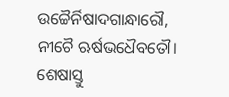ଉଚ୍ଚୈର୍ନିଷାଦଗାନ୍ଧାରୌ, ନୀଚୈ ଋର୍ଷଭଧୈବତୌ।
ଶେଷାସ୍ତୁ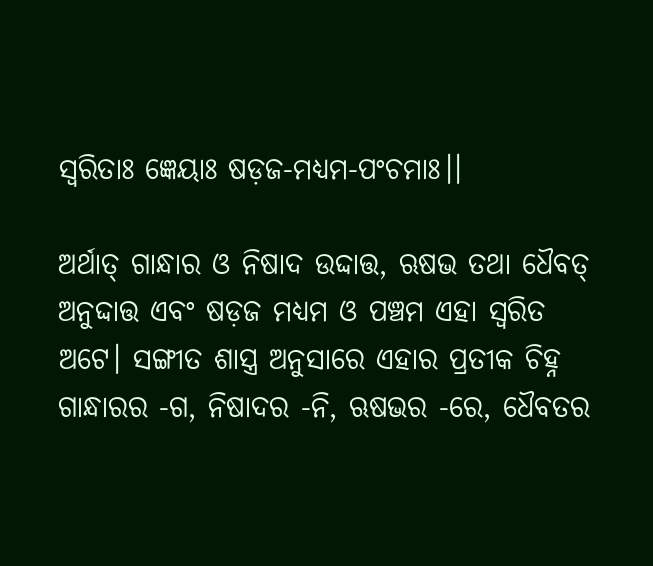ସ୍ବରିତାଃ ଜ୍ଞେୟାଃ ଷଡ଼ଜ-ମଧ୍ୟମ-ପଂଚମାଃ।।

ଅର୍ଥାତ୍ ଗାନ୍ଧାର ଓ ନିଷାଦ ଉଦ୍ଦାତ୍ତ, ଋଷଭ ତଥା ଧୈବତ୍ ଅନୁଦ୍ଦାତ୍ତ ଏବଂ ଷଡ଼ଜ ମଧ୍ୟମ ଓ ପଞ୍ଚମ ଏହା ସ୍ୱରିତ ଅଟେ। ସଙ୍ଗୀତ ଶାସ୍ତ୍ର ଅନୁସାରେ ଏହାର ପ୍ରତୀକ ଚିହ୍ନ ଗାନ୍ଧାରର -ଗ, ନିଷାଦର -ନି, ଋଷଭର -ରେ, ଧୈବତର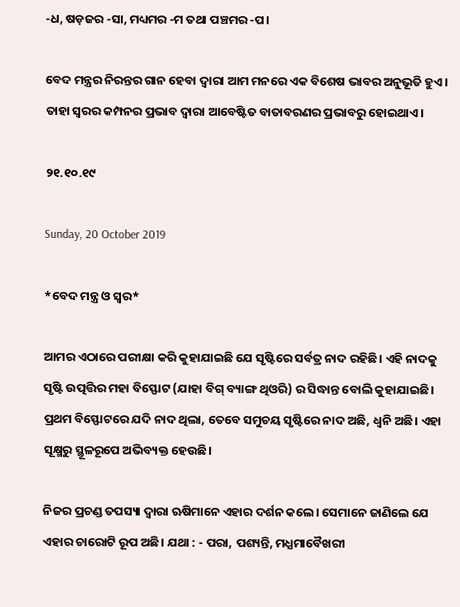-ଧ, ଷଡ଼ଜର -ସା, ମଧ୍ୟମର -ମ ତଥା ପଞ୍ଚମର -ପ।

ବେଦ ମନ୍ତ୍ରର ନିରନ୍ତର ଗାନ ହେବା ଦ୍ୱାରା ଆମ ମନରେ ଏକ ବିଶେଷ ଭାବର ଅନୁଭୂତି ହୁଏ। ତାହା ସ୍ୱରର କମ୍ପନର ପ୍ରଭାବ ଦ୍ୱାରା ଆବେଷ୍ଟିତ ବାତାବରଣର ପ୍ରଭାବରୁ ହୋଇଥାଏ।

୨୧.୧୦.୧୯

Sunday, 20 October 2019

*ବେଦ ମନ୍ତ୍ର ଓ ସ୍ୱର*

ଆମର ଏଠାରେ ପରୀକ୍ଷା କରି କୁହାଯାଇଛି ଯେ ସୃଷ୍ଟିରେ ସର୍ବତ୍ର ନାଦ ରହିଛି। ଏହି ନାଦକୁ ସୃଷ୍ଟି ଉତ୍ପତ୍ତିର ମହା ବିସ୍ଫୋଟ (ଯାହା ବିଗ୍ ବ୍ୟାଙ୍ଗ ଥିଓରି) ର ସିଦ୍ଧାନ୍ତ ବୋଲି କୁହାଯାଇଛି। ପ୍ରଥମ ବିସ୍ଫୋଟରେ ଯଦି ନାଦ ଥିଲା, ତେବେ ସମୁଚୟ ସୃଷ୍ଟିରେ ନାଦ ଅଛି, ଧ୍ଵନି ଅଛି। ଏହା ସୂକ୍ଷ୍ମରୁ ସ୍ଥୂଳରୂପେ ଅଭିବ୍ୟକ୍ତ ହେଉଛି।

ନିଜର ପ୍ରଚଣ୍ଡ ତପସ୍ୟା ଦ୍ୱାରା ଋଷିମାନେ ଏହାର ଦର୍ଶନ କଲେ। ସେମାନେ ଜାଣିଲେ ଯେ ଏହାର ଚାରୋଟି ରୂପ ଅଛି। ଯଥା : - ପରା, ପଶ୍ୟନ୍ତି, ମଧ୍ଯମାବୈଖରୀ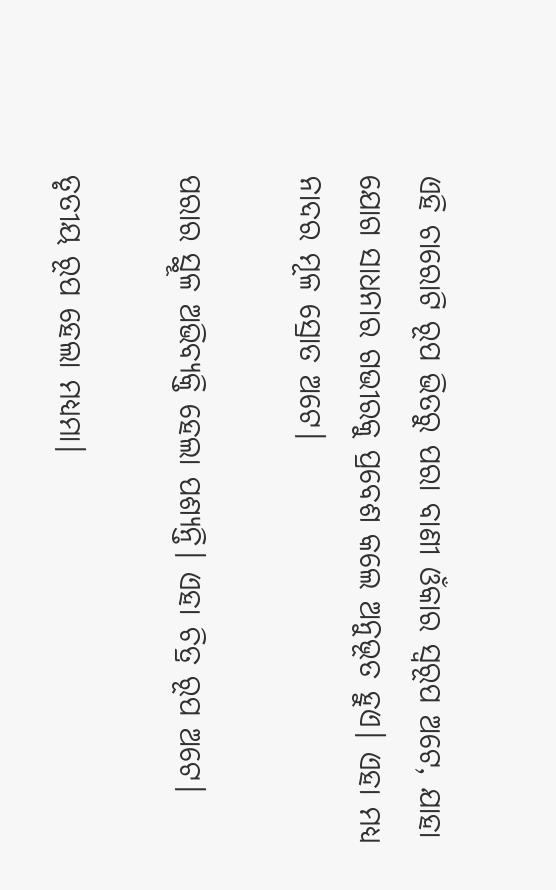ଏହି ଚାରୋଟି ରୂପ ଭିତରୁ ପରା ବାଣୀ ଓଁକାର ସ୍ୱରୂପ ଅଟେ, ଯାହା ଯୋଗ ସାଧନାର ଗଭୀରକୁ ପ୍ରବେଶ କଲେ ଅନୁଭୂତ ହୁଏ। ଏହା ମଧ୍ୟ ନାଦର ମୂଳ ସ୍ରୋତ ଅଟେ।

ପରାର ସ୍ଥୂଳ ଅଭିବ୍ୟକ୍ତି ହେଲା ପଶ୍ୟନ୍ତି। ଏହା ଚିତ୍ର ରୂପ ଅଟେ।

ତୃତୀୟ ରୂପ ହେଲା ମଧ୍ଯମା।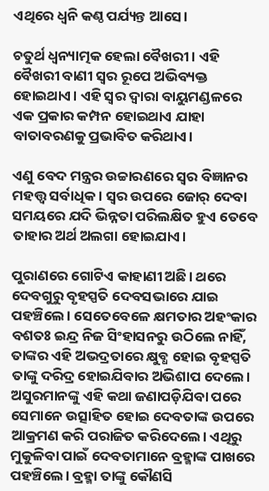ଏଥିରେ ଧ୍ଵନି କଣ୍ଠ ପର୍ଯ୍ୟନ୍ତ ଆସେ।

ଚତୁର୍ଥ ଧ୍ଵନ୍ୟାତ୍ମକ ହେଲା ବୈଖରୀ। ଏହି ବୈଖରୀ ବାଣୀ ସ୍ୱର ରୂପେ ଅଭିବ୍ୟକ୍ତ ହୋଇଥାଏ। ଏହି ସ୍ୱର ଦ୍ୱାରା ବାୟୁମଣ୍ଡଳରେ ଏକ ପ୍ରକାର କମ୍ପନ ହୋଇଥାଏ ଯାହା ବାତାବରଣକୁ ପ୍ରଭାବିତ କରିଥାଏ।

ଏଣୁ ବେଦ ମନ୍ତ୍ରର ଉଚ୍ଚାରଣରେ ସ୍ୱର ବିଜ୍ଞାନର ମହତ୍ତ୍ୱ ସର୍ବାଧିକ। ସ୍ୱର ଉପରେ ଜୋର୍ ଦେବା ସମୟରେ ଯଦି ଭିନ୍ନତା ପରିଲକ୍ଷିତ ହୁଏ ତେବେ ତାହାର ଅର୍ଥ ଅଲଗା ହୋଇଯାଏ।

ପୁରାଣରେ ଗୋଟିଏ କାହାଣୀ ଅଛି। ଥରେ ଦେବଗୁରୁ ବୃହସ୍ପତି ଦେବସଭାରେ ଯାଇ ପହଞ୍ଚିଲେ। ସେତେବେଳେ କ୍ଷମତାର ଅହଂକାର ବଶତଃ ଇନ୍ଦ୍ର ନିଜ ସିଂହାସନରୁ ଉଠିଲେ ନାହିଁ, ତାଙ୍କର ଏହି ଅଭଦ୍ରତାରେ କ୍ଷୁବ୍ଧ ହୋଇ ବୃହସ୍ପତି ତାଙ୍କୁ ଦରିଦ୍ର ହୋଇଯିବାର ଅଭିଶାପ ଦେଲେ। ଅସୁରମାନଙ୍କୁ ଏହି କଥା ଜଣାପଡ଼ିଯିବା ପରେ ସେମାନେ ଉତ୍ସାହିତ ହୋଇ ଦେବତାଙ୍କ ଉପରେ ଆକ୍ରମଣ କରି ପରାଜିତ କରିଦେଲେ। ଏଥିରୁ ମୁକୁଳିବା ପାଇଁ ଦେବତାମାନେ ବ୍ରହ୍ମାଙ୍କ ପାଖରେ ପହଞ୍ଚିଲେ। ବ୍ରହ୍ମା ତାଙ୍କୁ କୌଣସି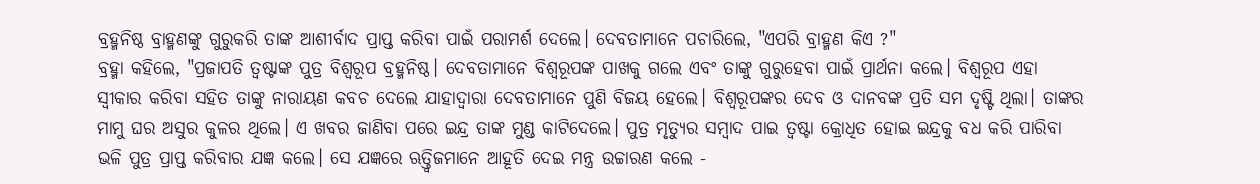ବ୍ରହ୍ମନିଷ୍ଠ ବ୍ରାହ୍ମଣଙ୍କୁ ଗୁରୁକରି ତାଙ୍କ ଆଶୀର୍ବାଦ ପ୍ରାପ୍ତ କରିବା ପାଇଁ ପରାମର୍ଶ ଦେଲେ। ଦେବତାମାନେ ପଚାରିଲେ, "ଏପରି ବ୍ରାହ୍ମଣ କିଏ ?"
ବ୍ରହ୍ମା କହିଲେ, "ପ୍ରଜାପତି ତ୍ବଷ୍ଟାଙ୍କ ପୁତ୍ର ବିଶ୍ୱରୂପ ବ୍ରହ୍ମନିଷ୍ଠ। ଦେବତାମାନେ ବିଶ୍ଵରୂପଙ୍କ ପାଖକୁ ଗଲେ ଏବଂ ତାଙ୍କୁ ଗୁରୁହେବା ପାଇଁ ପ୍ରାର୍ଥନା କଲେ। ବିଶ୍ଵରୂପ ଏହା ସ୍ୱୀକାର କରିବା ସହିତ ତାଙ୍କୁ ନାରାୟଣ କବଚ ଦେଲେ ଯାହାଦ୍ୱାରା ଦେବତାମାନେ ପୁଣି ବିଜୟ ହେଲେ। ବିଶ୍ଵରୂପଙ୍କର ଦେବ ଓ ଦାନବଙ୍କ ପ୍ରତି ସମ ଦୃଷ୍ଟି ଥିଲା। ତାଙ୍କର ମାମୁ ଘର ଅସୁର କୁଳର ଥିଲେ। ଏ ଖବର ଜାଣିବା ପରେ ଇନ୍ଦ୍ର ତାଙ୍କ ମୁଣ୍ଡ କାଟିଦେଲେ। ପୁତ୍ର ମୃତ୍ୟୁର ସମ୍ବାଦ ପାଇ ତ୍ବଷ୍ଟା କ୍ରୋଧିତ ହୋଇ ଇନ୍ଦ୍ରକୁ ବଧ କରି ପାରିବା ଭଳି ପୁତ୍ର ପ୍ରାପ୍ତ କରିବାର ଯଜ୍ଞ କଲେ। ସେ ଯଜ୍ଞରେ ଋତ୍ତ୍ୱିଜମାନେ ଆହୂତି ଦେଇ ମନ୍ତ୍ର ଉଚ୍ଚାରଣ କଲେ -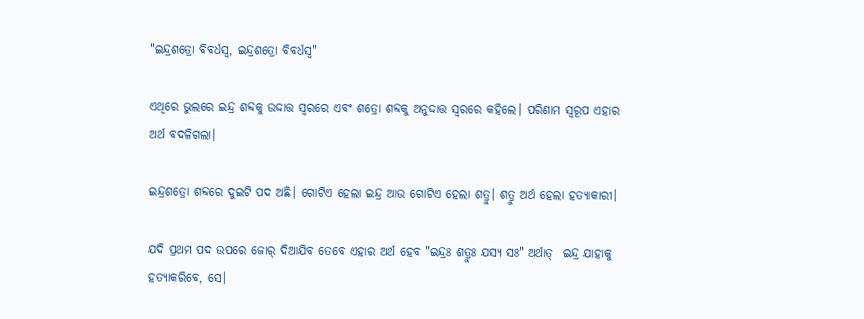"ଇନ୍ଦ୍ରଶତ୍ରୋ ବିବର୍ଧସ୍ବ, ଇନ୍ଦ୍ରଶତ୍ରୋ ବିବର୍ଧସ୍ବ"

ଏଥିରେ ଭୁଲରେ ଇନ୍ଦ୍ର ଶବ୍ଦକୁ ଉଦ୍ଦାତ୍ତ ସ୍ୱରରେ ଏବଂ ଶତ୍ରୋ ଶବ୍ଦକୁ ଅନୁଦ୍ଦାତ୍ତ ସ୍ୱରରେ କହିଲେ। ପରିଣାମ ସ୍ୱରୂପ ଏହାର ଅର୍ଥ ବଦଳିଗଲା।

ଇନ୍ଦ୍ରଶତ୍ରୋ ଶବ୍ଦରେ ଦୁଇଟି ପଦ ଅଛି। ଗୋଟିଏ ହେଲା ଇନ୍ଦ୍ର ଆଉ ଗୋଟିଏ ହେଲା ଶତ୍ରୁ। ଶତ୍ରୁ ଅର୍ଥ ହେଲା ହତ୍ୟାକାରୀ।

ଯଦି ପ୍ରଥମ ପଦ ଉପରେ ଜୋର୍ ଦିଆଯିବ ତେବେ ଏହାର ଅର୍ଥ ହେବ "ଇନ୍ଦ୍ରଃ ଶତ୍ରୁଃ ଯସ୍ୟ ସଃ" ଅର୍ଥାତ୍  ଇନ୍ଦ୍ର ଯାହାକୁ ହତ୍ୟାକରିବେ, ସେ।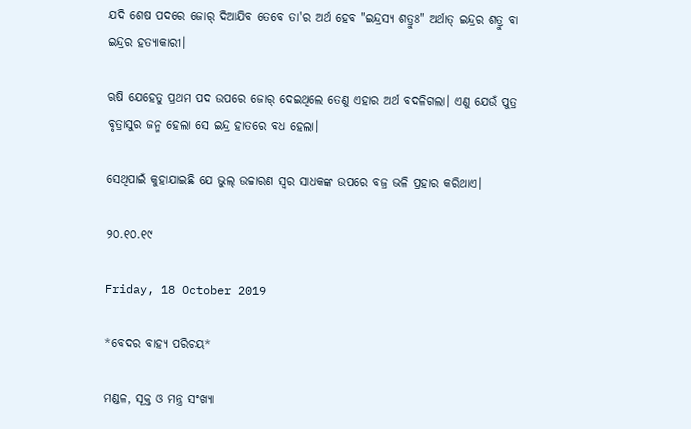ଯଦି ଶେଷ ପଦରେ ଜୋର୍ ଦିଆଯିବ ତେବେ ତା'ର ଅର୍ଥ ହେବ "ଇନ୍ଦ୍ରସ୍ୟ ଶତ୍ରୁଃ" ଅର୍ଥାତ୍ ଇନ୍ଦ୍ରର ଶତ୍ରୁ ବା ଇନ୍ଦ୍ରର ହତ୍ୟାକାରୀ।

ଋଷି ଯେହେତୁ ପ୍ରଥମ ପଦ ଉପରେ ଜୋର୍ ଦେଇଥିଲେ ତେଣୁ ଏହାର ଅର୍ଥ ବଦଳିଗଲା। ଏଣୁ ଯେଉଁ ପୁତ୍ର ବୃତ୍ରାସୁର ଜନ୍ମ ହେଲା ସେ ଇନ୍ଦ୍ର ହାତରେ ବଧ ହେଲା।

ସେଥିପାଇଁ କୁହାଯାଇଛି ଯେ ଭୁଲ୍ ଉଚ୍ଚାରଣ ସ୍ୱର ସାଧକଙ୍କ ଉପରେ ବଜ୍ର ଭଳି ପ୍ରହାର କରିଥାଏ।

୨୦.୧୦.୧୯

Friday, 18 October 2019

*ବେଦର ବାହ୍ୟ ପରିଚୟ*

ମଣ୍ଡଳ, ସୂକ୍ତ ଓ ମନ୍ତ୍ର ସଂଖ୍ୟା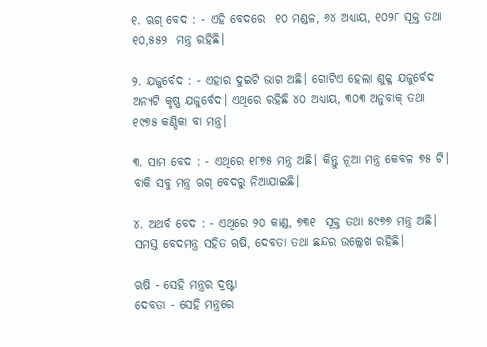୧. ଋଗ୍ ବେଦ : - ଏହି ବେଦରେ  ୧୦ ମଣ୍ଡଳ, ୬୪ ଅଧ୍ୟାୟ, ୧୦୨୮ ସୂକ୍ତ ତଥା ୧୦,୫୫୨  ମନ୍ତ୍ର ରହିଛି।

୨. ଯଜୁର୍ବେଦ : - ଏହାର ଦୁଇଟି ଭାଗ ଅଛି। ଗୋଟିଏ ହେଲା ଶୁକ୍ଳ ଯଜୁର୍ବେଦ ଅନ୍ୟଟି କୃଷ୍ଣ ଯଜୁର୍ବେଦ। ଏଥିରେ ରହିଛି ୪୦ ଅଧ୍ୟାୟ, ୩୦୩ ଅନୁବାକ୍ ତଥା ୧୯୭୫ କଣ୍ଡିକା ବା ମନ୍ତ୍ର।

୩. ସାମ ବେଦ : - ଏଥିରେ ୧୮୭୫ ମନ୍ତ୍ର ଅଛି। କିନ୍ତୁ ନୂଆ ମନ୍ତ୍ର କେବଳ ୭୫ ଟି। ବାକି ସବୁ ମନ୍ତ୍ର ଋଗ୍ ବେଦରୁ ନିଆଯାଇଛି।

୪. ଅଥର୍ବ ବେଦ : - ଏଥିରେ ୨୦ କାଣ୍ଡ, ୭୩୧  ସୂକ୍ତ ତଥା ୫୯୭୭ ମନ୍ତ୍ର ଅଛି। ସମସ୍ତ ବେଦମନ୍ତ୍ର ସହିତ ୠଷି, ଦେବତା ତଥା ଛନ୍ଦର ଉଲ୍ଲେଖ ରହିଛି।

ଋଷି - ସେହି ମନ୍ତ୍ରର ଦ୍ରଷ୍ଟା
ଦେବତା - ସେହି ମନ୍ତ୍ରରେ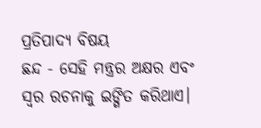ପ୍ରତିପାଦ୍ୟ ବିଷୟ
ଛନ୍ଦ - ସେହି ମନ୍ତ୍ରର ଅକ୍ଷର ଏବଂ ସ୍ୱର ରଚନାକୁ ଇଙ୍ଗିତ କରିଥାଏ।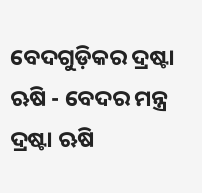ବେଦଗୁଡ଼ିକର ଦ୍ରଷ୍ଟା ଋଷି - ବେଦର ମନ୍ତ୍ର ଦ୍ରଷ୍ଟା ଋଷି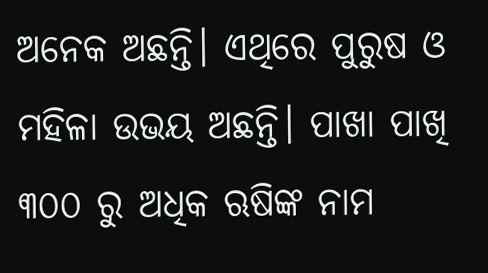ଅନେକ ଅଛନ୍ତି। ଏଥିରେ ପୁରୁଷ ଓ ମହିଳା ଉଭୟ ଅଛନ୍ତି। ପାଖା ପାଖି ୩୦୦ ରୁ ଅଧିକ ଋଷିଙ୍କ ନାମ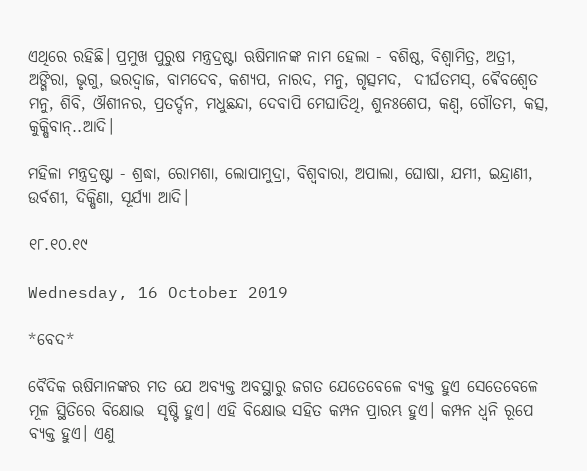ଏଥିରେ ରହିଛି। ପ୍ରମୁଖ ପୁରୁଷ ମନ୍ତ୍ରଦ୍ରଷ୍ଟା ଋଷିମାନଙ୍କ ନାମ ହେଲା - ବଶିଷ୍ଠ, ବିଶ୍ଵାମିତ୍ର, ଅତ୍ରୀ, ଅଙ୍ଗିରା, ଭୃଗୁ, ଭରଦ୍ୱାଜ, ବାମଦେବ, କଶ୍ୟପ, ନାରଦ, ମନୁ, ଗୃତ୍ସମଦ,  ଦୀର୍ଘତମସ୍, ଵୈବଶ୍ବେତ ମନୁ, ଶିବି, ଔଶୀନର, ପ୍ରତର୍ଦ୍ଦନ, ମଧୁଛନ୍ଦା, ଦେବାପି ମେଘାତିଥି, ଶୁନଃଶେପ, କଣ୍ୱ, ଗୌତମ, କତ୍ସ, କୁକ୍ଷିବାନ୍..ଆଦି।

ମହିଳା ମନ୍ତ୍ରଦ୍ରଷ୍ଟା - ଶ୍ରଦ୍ଧା, ରୋମଶା, ଲୋପାମୁଦ୍ରା, ବିଶ୍ୱବାରା, ଅପାଲା, ଘୋଷା, ଯମୀ, ଇନ୍ଦ୍ରାଣୀ, ଉର୍ବଶୀ, ଦିକ୍ଷିଣା, ସୂର୍ଯ୍ୟା ଆଦି।

୧୮.୧୦.୧୯

Wednesday, 16 October 2019

*ବେଦ*

ବୈଦିକ ଋଷିମାନଙ୍କର ମତ ଯେ ଅବ୍ୟକ୍ତ ଅବସ୍ଥାରୁ ଜଗତ ଯେତେବେଳେ ବ୍ୟକ୍ତ ହୁଏ ସେତେବେଳେ ମୂଳ ସ୍ଥିତିରେ ବିକ୍ଷୋଭ  ସୃଷ୍ଟି ହୁଏ। ଏହି ବିକ୍ଷୋଭ ସହିତ କମ୍ପନ ପ୍ରାରମ୍ଭ ହୁଏ। କମ୍ପନ ଧ୍ଵନି ରୂପେ ବ୍ୟକ୍ତ ହୁଏ। ଏଣୁ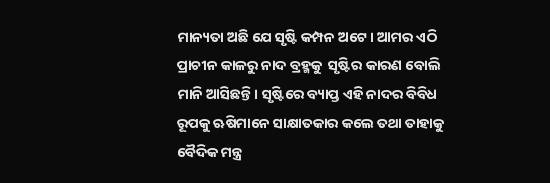ମାନ୍ୟତା ଅଛି ଯେ ସୃଷ୍ଟି କମ୍ପନ ଅଟେ। ଆମର ଏଠି ପ୍ରାଚୀନ କାଳରୁ ନାଦ ବ୍ରହ୍ମକୁ  ସୃଷ୍ଟିର କାରଣ ବୋଲି ମାନି ଆସିଛନ୍ତି। ସୃଷ୍ଟିରେ ବ୍ୟାପ୍ତ ଏହି ନାଦର ବିବିଧ ରୂପକୁ ଋଷିମାନେ ସାକ୍ଷାତକାର କଲେ ତଥା ତାହାକୁ ବୈଦିକ ମନ୍ତ୍ର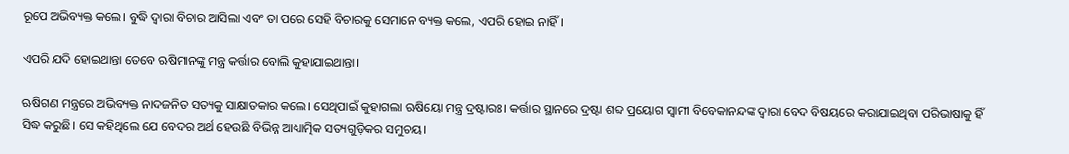ରୂପେ ଅଭିବ୍ୟକ୍ତ କଲେ। ବୁଦ୍ଧି ଦ୍ୱାରା ବିଚାର ଆସିଲା ଏବଂ ତା ପରେ ସେହି ବିଚାରକୁ ସେମାନେ ବ୍ୟକ୍ତ କଲେ, ଏପରି ହୋଇ ନାହିଁ।

ଏପରି ଯଦି ହୋଇଥାନ୍ତା ତେବେ ଋଷିମାନଙ୍କୁ ମନ୍ତ୍ର କର୍ତ୍ତାର ବୋଲି କୁହାଯାଇଥାନ୍ତା।

ଋଷିଗଣ ମନ୍ତ୍ରରେ ଅଭିବ୍ୟକ୍ତ ନାଦଜନିତ ସତ୍ୟକୁ ସାକ୍ଷାତକାର କଲେ। ସେଥିପାଇଁ କୁହାଗଲା ଋଷିୟୋ ମନ୍ତ୍ର ଦ୍ରଷ୍ଟାରଃ। କର୍ତ୍ତାର ସ୍ଥାନରେ ଦ୍ରଷ୍ଟା ଶବ୍ଦ ପ୍ରୟୋଗ ସ୍ୱାମୀ ବିବେକାନନ୍ଦଙ୍କ ଦ୍ୱାରା ବେଦ ବିଷୟରେ କରାଯାଇଥିବା ପରିଭାଷାକୁ ହିଁ ସିଦ୍ଧ କରୁଛି। ସେ କହିଥିଲେ ଯେ ବେଦର ଅର୍ଥ ହେଉଛି ବିଭିନ୍ନ ଆଧ୍ୟାତ୍ମିକ ସତ୍ୟଗୁଡ଼ିକର ସମୁଚୟ।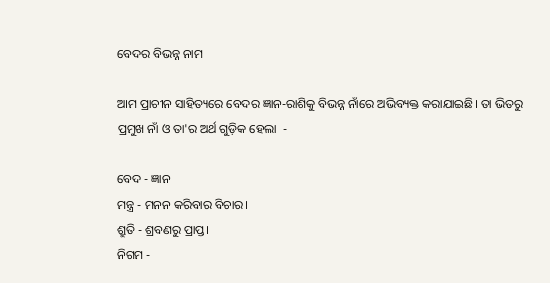ବେଦର ବିଭନ୍ନ ନାମ

ଆମ ପ୍ରାଚୀନ ସାହିତ୍ୟରେ ବେଦର ଜ୍ଞାନ-ରାଶିକୁ ବିଭନ୍ନ ନାଁରେ ଅଭିବ୍ୟକ୍ତ କରାଯାଇଛି। ତା ଭିତରୁ ପ୍ରମୁଖ ନାଁ ଓ ତା'ର ଅର୍ଥ ଗୁଡ଼ିକ ହେଲା  -

ବେଦ - ଜ୍ଞାନ
ମନ୍ତ୍ର - ମନନ କରିବାର ବିଚାର।
ଶ୍ରୁତି - ଶ୍ରବଣରୁ ପ୍ରାପ୍ତ।
ନିଗମ -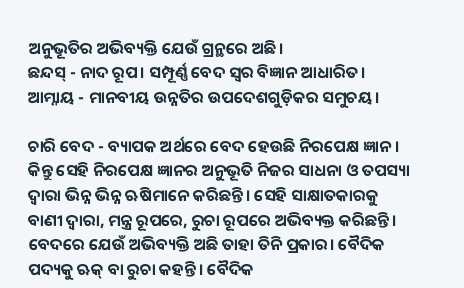ଅନୁଭୂତିର ଅଭିବ୍ୟକ୍ତି ଯେଉଁ ଗ୍ରନ୍ଥରେ ଅଛି।
ଛନ୍ଦସ୍ - ନାଦ ରୂପ। ସମ୍ପୂର୍ଣ୍ଣ ବେଦ ସ୍ୱର ବିଜ୍ଞାନ ଆଧାରିତ।
ଆମ୍ନାୟ - ମାନବୀୟ ଉନ୍ନତିର ଉପଦେଶଗୁଡ଼ିକର ସମୁଚୟ।

ଚାରି ବେଦ - ବ୍ୟାପକ ଅର୍ଥରେ ବେଦ ହେଉଛି ନିରପେକ୍ଷ ଜ୍ଞାନ। କିନ୍ତୁ ସେହି ନିରପେକ୍ଷ ଜ୍ଞାନର ଅନୁଭୂତି ନିଜର ସାଧନା ଓ ତପସ୍ୟା ଦ୍ୱାରା ଭିନ୍ନ ଭିନ୍ନ ଋଷିମାନେ କରିଛନ୍ତି। ସେହି ସାକ୍ଷାତକାରକୁ ବାଣୀ ଦ୍ୱାରା, ମନ୍ତ୍ର ରୂପରେ, ରୁଚା ରୂପରେ ଅଭିବ୍ୟକ୍ତ କରିଛନ୍ତି। ବେଦରେ ଯେଉଁ ଅଭିବ୍ୟକ୍ତି ଅଛି ତାହା ତିନି ପ୍ରକାର। ବୈଦିକ ପଦ୍ୟକୁ ଋକ୍ ବା ରୁଚା କହନ୍ତି। ବୈଦିକ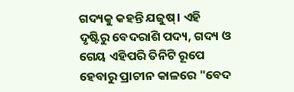ଗଦ୍ୟକୁ କହନ୍ତି ଯଜୁଷ୍। ଏହି ଦୃଷ୍ଟିରୁ ବେଦରାଶି ପଦ୍ୟ, ଗଦ୍ୟ ଓ ଗେୟ ଏହିପରି ତିନିଟି ରୂପେ ହେବାରୁ ପ୍ରାଚୀନ କାଳରେ "ବେଦ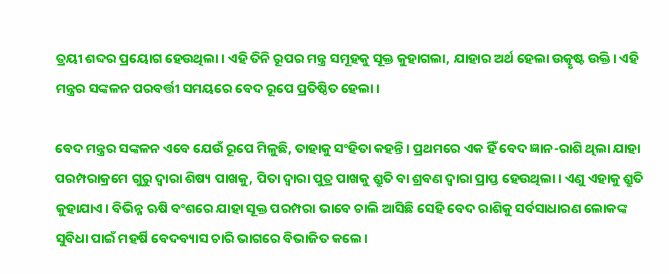ତ୍ରୟୀ ଶବ୍ଦର ପ୍ରୟୋଗ ହେଉଥିଲା। ଏହି ତିନି ରୂପର ମନ୍ତ୍ର ସମୂହକୁ ସୂକ୍ତ କୁହାଗଲା, ଯାହାର ଅର୍ଥ ହେଲା ଉତ୍କୃଷ୍ଟ ଉକ୍ତି। ଏହି ମନ୍ତ୍ରର ସଙ୍କଳନ ପରବର୍ତ୍ତୀ ସମୟରେ ବେଦ ରୂପେ ପ୍ରତିଷ୍ଠିତ ହେଲା।

ବେଦ ମନ୍ତ୍ରର ସଙ୍କଳନ ଏବେ ଯେଉଁ ରୂପେ ମିଳୁଛି, ତାହାକୁ ସଂହିତା କହନ୍ତି। ପ୍ରଥମରେ ଏକ ହିଁ ବେଦ ଜ୍ଞାନ-ରାଶି ଥିଲା ଯାହା ପରମ୍ପରାକ୍ରମେ ଗୁରୁ ଦ୍ୱାରା ଶିଷ୍ୟ ପାଖକୁ, ପିତା ଦ୍ୱାରା ପୁତ୍ର ପାଖକୁ ଶ୍ରୁତି ବା ଶ୍ରବଣ ଦ୍ୱାରା ପ୍ରାପ୍ତ ହେଉଥିଲା। ଏଣୁ ଏହାକୁ ଶ୍ରୁତି କୁହାଯାଏ। ବିଭିନ୍ନ ଋଷି ବଂଶରେ ଯାହା ସୂକ୍ତ ପରମ୍ପରା ଭାବେ ଚାଲି ଆସିଛି ସେହି ବେଦ ରାଶିକୁ ସର୍ବସାଧାରଣ ଲୋକଙ୍କ ସୁବିଧା ପାଇଁ ମହର୍ଷି ବେଦବ୍ୟାସ ଚାରି ଭାଗରେ ବିଭାଜିତ କଲେ।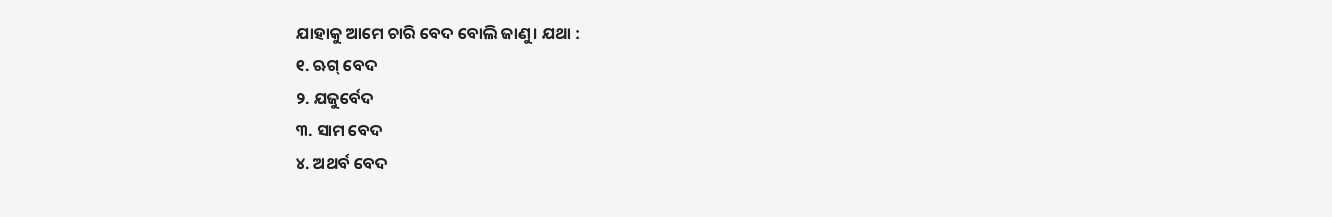ଯାହାକୁ ଆମେ ଚାରି ବେଦ ବୋଲି ଜାଣୁ। ଯଥା :
୧. ଋଗ୍ ବେଦ
୨. ଯଜୁର୍ବେଦ
୩. ସାମ ବେଦ
୪. ଅଥର୍ବ ବେଦ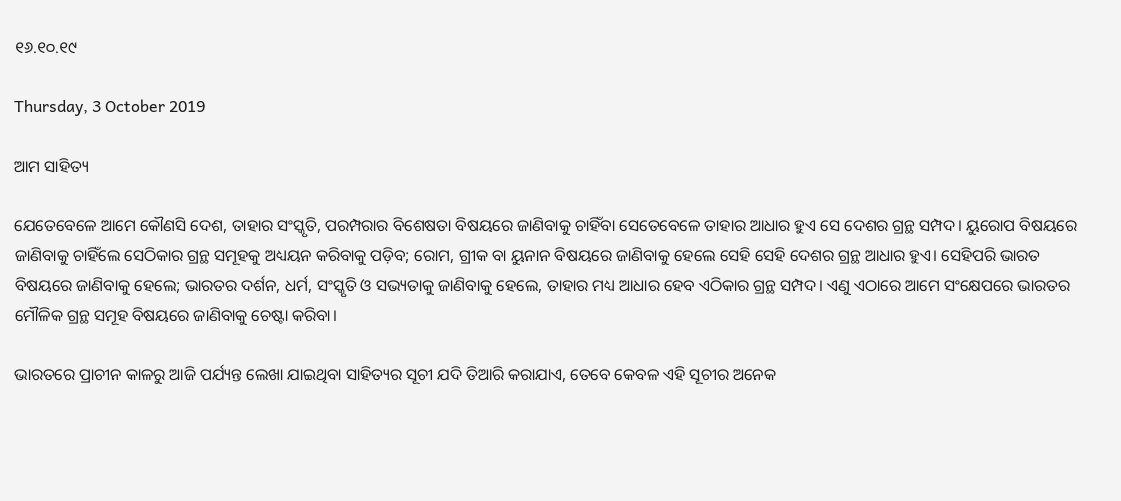୧୬.୧୦.୧୯

Thursday, 3 October 2019

ଆମ ସାହିତ୍ୟ

ଯେତେବେଳେ ଆମେ କୌଣସି ଦେଶ, ତାହାର ସଂସ୍କୃତି, ପରମ୍ପରାର ବିଶେଷତା ବିଷୟରେ ଜାଣିବାକୁ ଚାହିଁବା ସେତେବେଳେ ତାହାର ଆଧାର ହୁଏ ସେ ଦେଶର ଗ୍ରନ୍ଥ ସମ୍ପଦ। ୟୁରୋପ ବିଷୟରେ ଜାଣିବାକୁ ଚାହିଁଲେ ସେଠିକାର ଗ୍ରନ୍ଥ ସମୂହକୁ ଅଧ୍ୟୟନ କରିବାକୁ ପଡ଼ିବ; ରୋମ, ଗ୍ରୀକ ବା ୟୁନାନ ବିଷୟରେ ଜାଣିବାକୁ ହେଲେ ସେହି ସେହି ଦେଶର ଗ୍ରନ୍ଥ ଆଧାର ହୁଏ। ସେହିପରି ଭାରତ ବିଷୟରେ ଜାଣିବାକୁ ହେଲେ; ଭାରତର ଦର୍ଶନ, ଧର୍ମ, ସଂସ୍କୃତି ଓ ସଭ୍ୟତାକୁ ଜାଣିବାକୁ ହେଲେ, ତାହାର ମଧ୍ୟ ଆଧାର ହେବ ଏଠିକାର ଗ୍ରନ୍ଥ ସମ୍ପଦ। ଏଣୁ ଏଠାରେ ଆମେ ସଂକ୍ଷେପରେ ଭାରତର ମୌଳିକ ଗ୍ରନ୍ଥ ସମୂହ ବିଷୟରେ ଜାଣିବାକୁ ଚେଷ୍ଟା କରିବା।

ଭାରତରେ ପ୍ରାଚୀନ କାଳରୁ ଆଜି ପର୍ଯ୍ୟନ୍ତ ଲେଖା ଯାଇଥିବା ସାହିତ୍ୟର ସୂଚୀ ଯଦି ତିଆରି କରାଯାଏ, ତେବେ କେବଳ ଏହି ସୂଚୀର ଅନେକ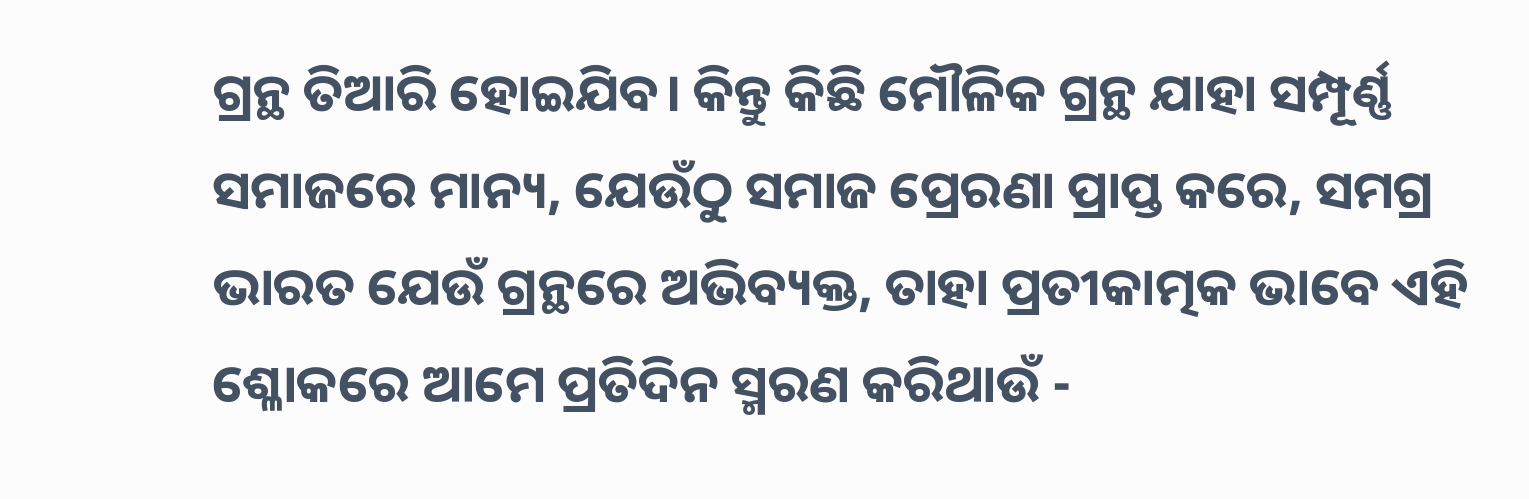ଗ୍ରନ୍ଥ ତିଆରି ହୋଇଯିବ। କିନ୍ତୁ କିଛି ମୌଳିକ ଗ୍ରନ୍ଥ ଯାହା ସମ୍ପୂର୍ଣ୍ଣ ସମାଜରେ ମାନ୍ୟ, ଯେଉଁଠୁ ସମାଜ ପ୍ରେରଣା ପ୍ରାପ୍ତ କରେ, ସମଗ୍ର ଭାରତ ଯେଉଁ ଗ୍ରନ୍ଥରେ ଅଭିବ୍ୟକ୍ତ, ତାହା ପ୍ରତୀକାତ୍ମକ ଭାବେ ଏହି ଶ୍ଳୋକରେ ଆମେ ପ୍ରତିଦିନ ସ୍ମରଣ କରିଥାଉଁ -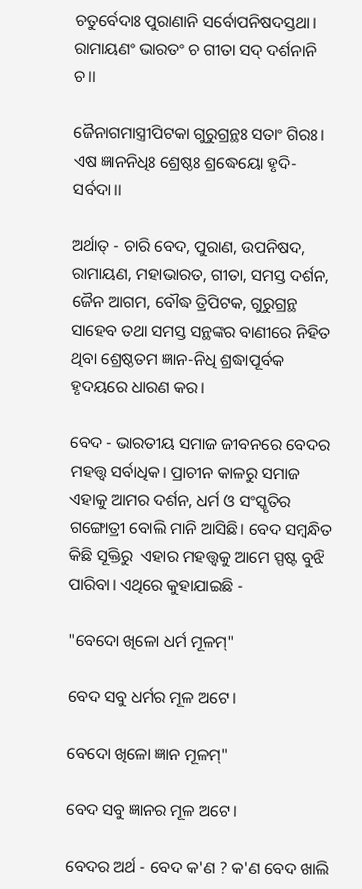ଚତୁର୍ବେଦାଃ ପୁରାଣାନି ସର୍ବୋପନିଷଦସ୍ତଥା।
ରାମାୟଣଂ ଭାରତଂ ଚ ଗୀତା ସଦ୍ ଦର୍ଶନାନି ଚ।।

ଜୈନାଗମାସ୍ତ୍ରୀପିଟକା ଗୁରୁଗ୍ରନ୍ଥଃ ସତାଂ ଗିରଃ।
ଏଷ ଜ୍ଞାନନିଧିଃ ଶ୍ରେଷ୍ଠଃ ଶ୍ରଦ୍ଧେୟୋ ହୃଦି-ସର୍ବଦା।।

ଅର୍ଥାତ୍ - ଚାରି ବେଦ, ପୁରାଣ, ଉପନିଷଦ, ରାମାୟଣ, ମହାଭାରତ, ଗୀତା, ସମସ୍ତ ଦର୍ଶନ, ଜୈନ ଆଗମ, ବୌଦ୍ଧ ତ୍ରିପିଟକ, ଗୁରୁଗ୍ରନ୍ଥ ସାହେବ ତଥା ସମସ୍ତ ସନ୍ଥଙ୍କର ବାଣୀରେ ନିହିତ ଥିବା ଶ୍ରେଷ୍ଠତମ ଜ୍ଞାନ-ନିଧି ଶ୍ରଦ୍ଧାପୂର୍ବକ ହୃଦୟରେ ଧାରଣ କର।

ବେଦ - ଭାରତୀୟ ସମାଜ ଜୀବନରେ ବେଦର ମହତ୍ତ୍ୱ ସର୍ବାଧିକ। ପ୍ରାଚୀନ କାଳରୁ ସମାଜ ଏହାକୁ ଆମର ଦର୍ଶନ, ଧର୍ମ ଓ ସଂସ୍କୃତିର ଗଙ୍ଗୋତ୍ରୀ ବୋଲି ମାନି ଆସିଛି। ବେଦ ସମ୍ବନ୍ଧିତ କିଛି ସୂକ୍ତିରୁ  ଏହାର ମହତ୍ତ୍ୱକୁ ଆମେ ସ୍ପଷ୍ଟ ବୁଝି ପାରିବା। ଏଥିରେ କୁହାଯାଇଛି -

"ବେଦୋ ଖିଳୋ ଧର୍ମ ମୂଳମ୍"

ବେଦ ସବୁ ଧର୍ମର ମୂଳ ଅଟେ।

ବେଦୋ ଖିଳୋ ଜ୍ଞାନ ମୂଳମ୍"

ବେଦ ସବୁ ଜ୍ଞାନର ମୂଳ ଅଟେ।

ବେଦର ଅର୍ଥ - ବେଦ କ'ଣ ? କ'ଣ ବେଦ ଖାଲି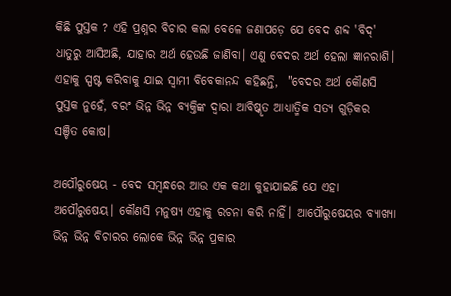କିଛି ପୁସ୍ତକ ? ଏହି ପ୍ରଶ୍ନର ବିଚାର କଲା ବେଳେ ଜଣାପଡ଼େ ଯେ ବେଦ ଶବ୍ଦ 'ବିଦ୍' ଧାତୁରୁ ଆସିଅଛି, ଯାହାର ଅର୍ଥ ହେଉଛି ଜାଣିବା। ଏଣୁ ବେଦର ଅର୍ଥ ହେଲା ଜ୍ଞାନରାଶି। ଏହାକୁ ସ୍ପଷ୍ଟ କରିବାକୁ ଯାଇ ସ୍ୱାମୀ ବିବେକାନନ୍ଦ କହିଛନ୍ତି,  "ବେଦର ଅର୍ଥ କୌଣସି ପୁସ୍ତକ ନୁହେଁ, ବରଂ ଭିନ୍ନ ଭିନ୍ନ ବ୍ୟକ୍ତିଙ୍କ ଦ୍ୱାରା ଆବିଷ୍କୃତ ଆଧ୍ୟାତ୍ମିକ ସତ୍ୟ ଗୁଡ଼ିକର
ସଞ୍ଚିତ କୋଷ।

ଅପୌରୁଷେୟ - ବେଦ ସମ୍ବନ୍ଧରେ ଆଉ ଏକ କଥା କୁହାଯାଇଛି ଯେ ଏହା ଅପୌରୁଷେୟ। କୌଣସି ମନୁଷ୍ୟ ଏହାକୁ ରଚନା କରି ନାହିଁ। ଆପୌରୁଷେୟର ବ୍ୟାଖ୍ୟା ଭିନ୍ନ ଭିନ୍ନ ବିଚାରର ଲୋକେ ଭିନ୍ନ ଭିନ୍ନ ପ୍ରକାର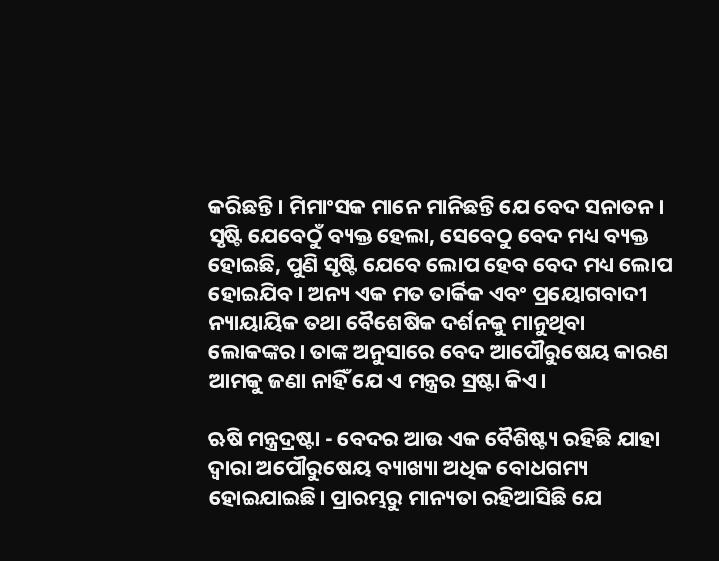କରିଛନ୍ତି। ମିମାଂସକ ମାନେ ମାନିଛନ୍ତି ଯେ ବେଦ ସନାତନ। ସୃଷ୍ଟି ଯେବେଠୁଁ ବ୍ୟକ୍ତ ହେଲା, ସେବେଠୁ ବେଦ ମଧ୍ୟ ବ୍ୟକ୍ତ ହୋଇଛି, ପୁଣି ସୃଷ୍ଟି ଯେବେ ଲୋପ ହେବ ବେଦ ମଧ୍ୟ ଲୋପ ହୋଇଯିବ। ଅନ୍ୟ ଏକ ମତ ତାର୍କିକ ଏବଂ ପ୍ରୟୋଗବାଦୀ ନ୍ୟାୟାୟିକ ତଥା ବୈଶେଷିକ ଦର୍ଶନକୁ ମାନୁଥିବା ଲୋକଙ୍କର। ତାଙ୍କ ଅନୁସାରେ ବେଦ ଆପୌରୁଷେୟ କାରଣ ଆମକୁ ଜଣା ନାହିଁ ଯେ ଏ ମନ୍ତ୍ରର ସ୍ରଷ୍ଟା କିଏ।

ଋଷି ମନ୍ତ୍ରଦ୍ରଷ୍ଟା - ବେଦର ଆଉ ଏକ ବୈଶିଷ୍ଟ୍ୟ ରହିଛି ଯାହା ଦ୍ୱାରା ଅପୌରୁଷେୟ ବ୍ୟାଖ୍ୟା ଅଧିକ ବୋଧଗମ୍ୟ ହୋଇଯାଇଛି। ପ୍ରାରମ୍ଭରୁ ମାନ୍ୟତା ରହିଆସିଛି ଯେ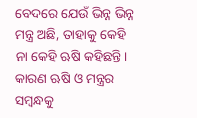ବେଦରେ ଯେଉଁ ଭିନ୍ନ ଭିନ୍ନ ମନ୍ତ୍ର ଅଛି, ତାହାକୁ କେହି ନା କେହି ଋଷି କହିଛନ୍ତି। କାରଣ ଋଷି ଓ ମନ୍ତ୍ରର ସମ୍ବନ୍ଧକୁ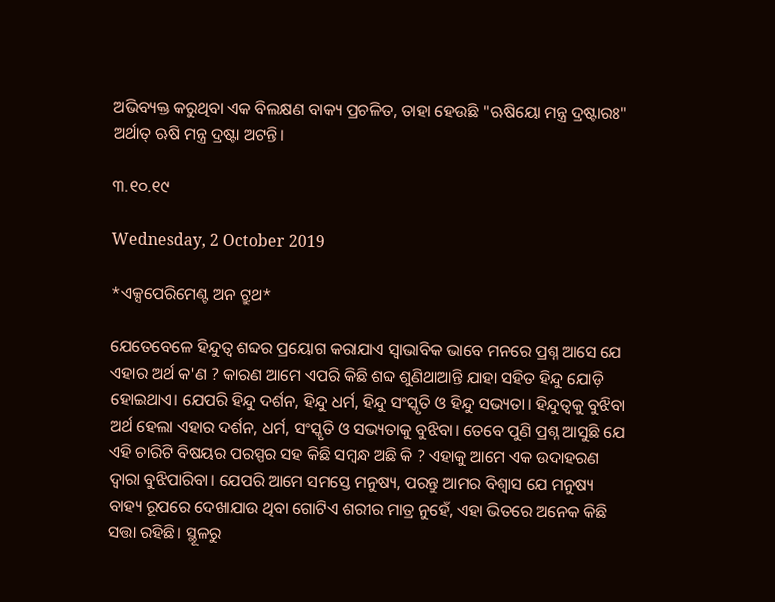ଅଭିବ୍ୟକ୍ତ କରୁଥିବା ଏକ ବିଲକ୍ଷଣ ବାକ୍ୟ ପ୍ରଚଳିତ, ତାହା ହେଉଛି "ଋଷିୟୋ ମନ୍ତ୍ର ଦ୍ରଷ୍ଟାରଃ" ଅର୍ଥାତ୍ ଋଷି ମନ୍ତ୍ର ଦ୍ରଷ୍ଟା ଅଟନ୍ତି।

୩.୧୦.୧୯

Wednesday, 2 October 2019

*ଏକ୍ସପେରିମେଣ୍ଟ ଅନ ଟ୍ରୁଥ*

ଯେତେବେଳେ ହିନ୍ଦୁତ୍ୱ ଶବ୍ଦର ପ୍ରୟୋଗ କରାଯାଏ ସ୍ୱାଭାବିକ ଭାବେ ମନରେ ପ୍ରଶ୍ନ ଆସେ ଯେ ଏହାର ଅର୍ଥ କ'ଣ ? କାରଣ ଆମେ ଏପରି କିଛି ଶବ୍ଦ ଶୁଣିଥାଆନ୍ତି ଯାହା ସହିତ ହିନ୍ଦୁ ଯୋଡ଼ି ହୋଇଥାଏ। ଯେପରି ହିନ୍ଦୁ ଦର୍ଶନ, ହିନ୍ଦୁ ଧର୍ମ, ହିନ୍ଦୁ ସଂସ୍କୃତି ଓ ହିନ୍ଦୁ ସଭ୍ୟତା। ହିନ୍ଦୁତ୍ୱକୁ ବୁଝିବା ଅର୍ଥ ହେଲା ଏହାର ଦର୍ଶନ, ଧର୍ମ, ସଂସ୍କୃତି ଓ ସଭ୍ୟତାକୁ ବୁଝିବା। ତେବେ ପୁଣି ପ୍ରଶ୍ନ ଆସୁଛି ଯେ ଏହି ଚାରିଟି ବିଷୟର ପରସ୍ପର ସହ କିଛି ସମ୍ବନ୍ଧ ଅଛି କି ? ଏହାକୁ ଆମେ ଏକ ଉଦାହରଣ ଦ୍ୱାରା ବୁଝିପାରିବା। ଯେପରି ଆମେ ସମସ୍ତେ ମନୁଷ୍ୟ, ପରନ୍ତୁ ଆମର ବିଶ୍ୱାସ ଯେ ମନୁଷ୍ୟ ବାହ୍ୟ ରୂପରେ ଦେଖାଯାଉ ଥିବା ଗୋଟିଏ ଶରୀର ମାତ୍ର ନୁହେଁ, ଏହା ଭିତରେ ଅନେକ କିଛି ସତ୍ତା ରହିଛି। ସ୍ଥୂଳରୁ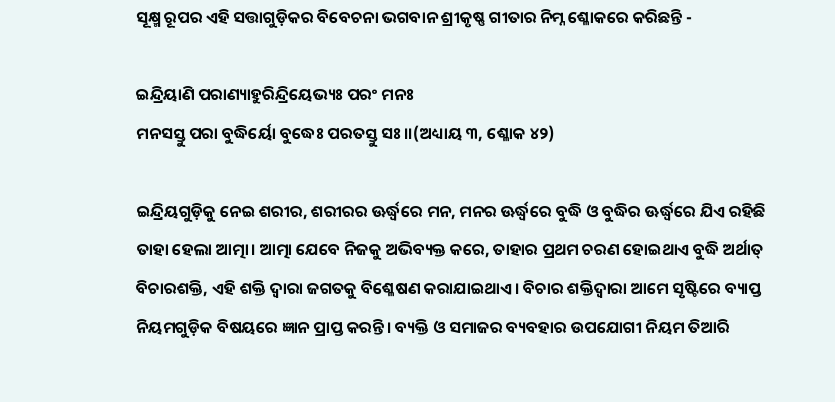ସୂକ୍ଷ୍ମ ରୂପର ଏହି ସତ୍ତାଗୁଡ଼ିକର ବିବେଚନା ଭଗବାନ ଶ୍ରୀକୃଷ୍ଣ ଗୀତାର ନିମ୍ନ ଶ୍ଳୋକରେ କରିଛନ୍ତି -

ଇନ୍ଦ୍ରିୟାଣି ପରାଣ୍ୟାହୁରିନ୍ଦ୍ରିୟେଭ୍ୟଃ ପରଂ ମନଃ
ମନସସ୍ତୁ ପରା ବୁଦ୍ଧିର୍ୟୋ ବୁଦ୍ଧେଃ ପରତସ୍ତୁ ସଃ।।(ଅଧ୍ୟାୟ ୩, ଶ୍ଳୋକ ୪୨)

ଇନ୍ଦ୍ରିୟଗୁଡ଼ିକୁ ନେଇ ଶରୀର, ଶରୀରର ଊର୍ଦ୍ଧ୍ବରେ ମନ, ମନର ଊର୍ଦ୍ଧ୍ବରେ ବୁଦ୍ଧି ଓ ବୁଦ୍ଧିର ଊର୍ଦ୍ଧ୍ବରେ ଯିଏ ରହିଛି ତାହା ହେଲା ଆତ୍ମା। ଆତ୍ମା ଯେବେ ନିଜକୁ ଅଭିବ୍ୟକ୍ତ କରେ, ତାହାର ପ୍ରଥମ ଚରଣ ହୋଇଥାଏ ବୁଦ୍ଧି ଅର୍ଥାତ୍ ବିଚାରଶକ୍ତି, ଏହି ଶକ୍ତି ଦ୍ୱାରା ଜଗତକୁ ବିଶ୍ଳେଷଣ କରାଯାଇଥାଏ। ବିଚାର ଶକ୍ତିଦ୍ୱାରା ଆମେ ସୃଷ୍ଟିରେ ବ୍ୟାପ୍ତ ନିୟମଗୁଡ଼ିକ ବିଷୟରେ ଜ୍ଞାନ ପ୍ରାପ୍ତ କରନ୍ତି। ବ୍ୟକ୍ତି ଓ ସମାଜର ବ୍ୟବହାର ଉପଯୋଗୀ ନିୟମ ତିଆରି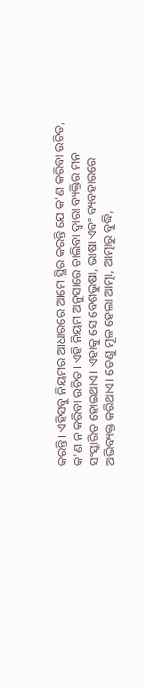କରନ୍ତି। ଏହିସବୁ ନିୟମର ଆଧାରରେ ଆମେ ସ୍ଥିର କରନ୍ତି ଯେ କ'ଣ କରିବା ଉଚିତ, କ'ଣ ନ କରିବା ଉଚିତ। ଏହି ନିୟମ ଅନୁସାରେ ଚାଲିବା ଦ୍ଵାରା ବ୍ୟକ୍ତିର ମନ ସଂସ୍କାରିତ ହୋଇଥାଏ। ଏହାକୁ ସେ ବେଶଭୁଷା, ଭାଷା ଏବଂ ବ୍ୟବହାରରେ ଅଭିବ୍ୟକ୍ତ କରିଥାଏ। ତେଣୁ ମୂଳ ହେଲା ଆତ୍ମା, ଆତ୍ମାରୁ ବୁଦ୍ଧି,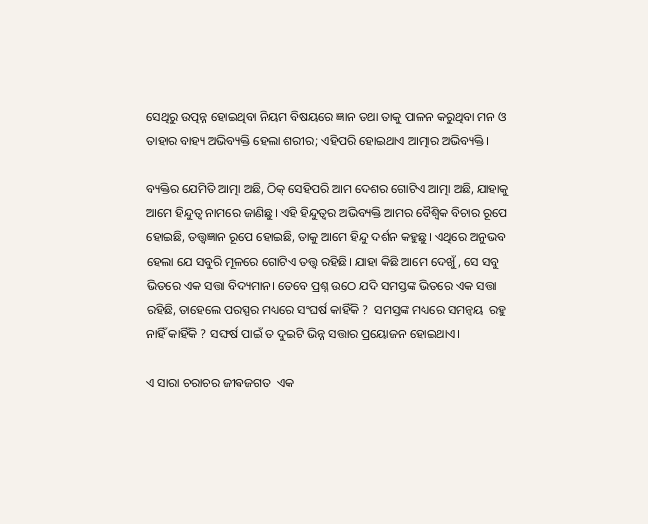ସେଥିରୁ ଉତ୍ପନ୍ନ ହୋଇଥିବା ନିୟମ ବିଷୟରେ ଜ୍ଞାନ ତଥା ତାକୁ ପାଳନ କରୁଥିବା ମନ ଓ ତାହାର ବାହ୍ୟ ଅଭିବ୍ୟକ୍ତି ହେଲା ଶରୀର; ଏହିପରି ହୋଇଥାଏ ଆତ୍ମାର ଅଭିବ୍ୟକ୍ତି।

ବ୍ୟକ୍ତିର ଯେମିତି ଆତ୍ମା ଅଛି, ଠିକ୍ ସେହିପରି ଆମ ଦେଶର ଗୋଟିଏ ଆତ୍ମା ଅଛି, ଯାହାକୁ ଆମେ ହିନ୍ଦୁତ୍ୱ ନାମରେ ଜାଣିଛୁ। ଏହି ହିନ୍ଦୁତ୍ୱର ଅଭିବ୍ୟକ୍ତି ଆମର ବୈଶ୍ବିକ ବିଚାର ରୂପେ ହୋଇଛି, ତତ୍ତ୍ୱଜ୍ଞାନ ରୂପେ ହୋଇଛି, ତାକୁ ଆମେ ହିନ୍ଦୁ ଦର୍ଶନ କହୁଛୁ। ଏଥିରେ ଅନୁଭବ ହେଲା ଯେ ସବୁରି ମୂଳରେ ଗୋଟିଏ ତତ୍ତ୍ୱ ରହିଛି। ଯାହା କିଛି ଆମେ ଦେଖୁଁ, ସେ ସବୁ ଭିତରେ ଏକ ସତ୍ତା ବିଦ୍ୟମାନ। ତେବେ ପ୍ରଶ୍ନ ଉଠେ ଯଦି ସମସ୍ତଙ୍କ ଭିତରେ ଏକ ସତ୍ତା ରହିଛି, ତାହେଲେ ପରସ୍ପର ମଧ୍ୟରେ ସଂଘର୍ଷ କାହିଁକି ?  ସମସ୍ତଙ୍କ ମଧ୍ୟରେ ସମନ୍ୱୟ  ରହୁ ନାହିଁ କାହିଁକି ? ସଙ୍ଘର୍ଷ ପାଇଁ ତ ଦୁଇଟି ଭିନ୍ନ ସତ୍ତାର ପ୍ରୟୋଜନ ହୋଇଥାଏ।

ଏ ସାରା ଚରାଚର ଜୀଵଜଗତ  ଏକ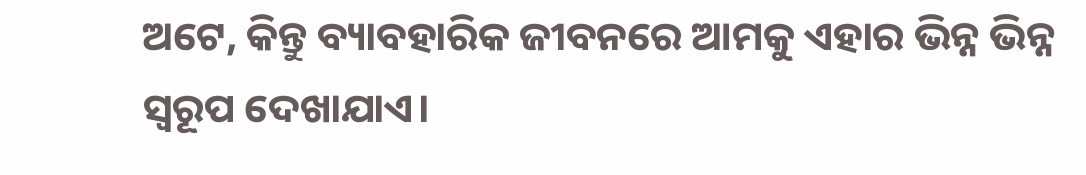ଅଟେ, କିନ୍ତୁ ବ୍ୟାବହାରିକ ଜୀବନରେ ଆମକୁ ଏହାର ଭିନ୍ନ ଭିନ୍ନ ସ୍ୱରୂପ ଦେଖାଯାଏ।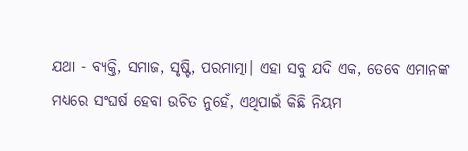ଯଥା - ବ୍ୟକ୍ତି, ସମାଜ, ସୃଷ୍ଟି, ପରମାତ୍ମା। ଏହା ସବୁ ଯଦି ଏକ, ତେବେ ଏମାନଙ୍କ ମଧ୍ୟରେ ସଂଘର୍ଷ ହେବା ଉଚିତ ନୁହେଁ, ଏଥିପାଇଁ କିଛି ନିୟମ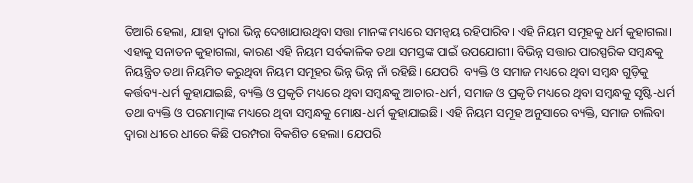ତିଆରି ହେଲା, ଯାହା ଦ୍ୱାରା ଭିନ୍ନ ଦେଖାଯାଉଥିବା ସତ୍ତା ମାନଙ୍କ ମଧ୍ୟରେ ସମନ୍ୱୟ ରହିପାରିବ। ଏହି ନିୟମ ସମୂହକୁ ଧର୍ମ କୁହାଗଲା। ଏହାକୁ ସନାତନ କୁହାଗଲା, କାରଣ ଏହି ନିୟମ ସର୍ବକାଳିକ ତଥା ସମସ୍ତଙ୍କ ପାଇଁ ଉପଯୋଗୀ। ବିଭିନ୍ନ ସତ୍ତାର ପାରସ୍ପରିକ ସମ୍ବନ୍ଧକୁ ନିୟନ୍ତ୍ରିତ ତଥା ନିୟମିତ କରୁଥିବା ନିୟମ ସମୂହର ଭିନ୍ନ ଭିନ୍ନ ନାଁ ରହିଛି। ଯେପରି  ବ୍ୟକ୍ତି ଓ ସମାଜ ମଧ୍ୟରେ ଥିବା ସମ୍ବନ୍ଧ ଗୁଡ଼ିକୁ କର୍ତ୍ତବ୍ୟ-ଧର୍ମ କୁହାଯାଇଛି, ବ୍ୟକ୍ତି ଓ ପ୍ରକୃତି ମଧ୍ୟରେ ଥିବା ସମ୍ବନ୍ଧକୁ ଆଚାର-ଧର୍ମ, ସମାଜ ଓ ପ୍ରକୃତି ମଧ୍ୟରେ ଥିବା ସମ୍ବନ୍ଧକୁ ସୃଷ୍ଟି-ଧର୍ମ ତଥା ବ୍ୟକ୍ତି ଓ ପରମାତ୍ମାଙ୍କ ମଧ୍ୟରେ ଥିବା ସମ୍ବନ୍ଧକୁ ମୋକ୍ଷ-ଧର୍ମ କୁହାଯାଇଛି। ଏହି ନିୟମ ସମୂହ ଅନୁସାରେ ବ୍ୟକ୍ତି, ସମାଜ ଚାଲିବା ଦ୍ୱାରା ଧୀରେ ଧୀରେ କିଛି ପରମ୍ପରା ବିକଶିତ ହେଲା। ଯେପରି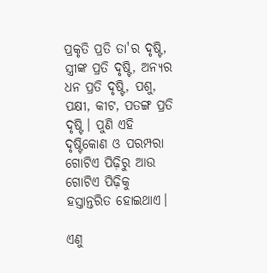ପ୍ରକୃତି ପ୍ରତି ତା'ର ଦୃଷ୍ଟି, ସ୍ତ୍ରୀଙ୍କ ପ୍ରତି ଦୃଷ୍ଟି, ଅନ୍ୟର ଧନ ପ୍ରତି ଦୃଷ୍ଟି, ପଶୁ, ପକ୍ଷୀ, କୀଟ, ପତଙ୍ଗ ପ୍ରତି ଦୃଷ୍ଟି। ପୁଣି ଏହି ଦୃଷ୍ଟିକୋଣ ଓ ପରମ୍ପରା ଗୋଟିଏ ପିଢ଼ିରୁ ଆଉ ଗୋଟିଏ ପିଢ଼ିକୁ ହସ୍ତାନ୍ତରିତ ହୋଇଥାଏ।

ଏଣୁ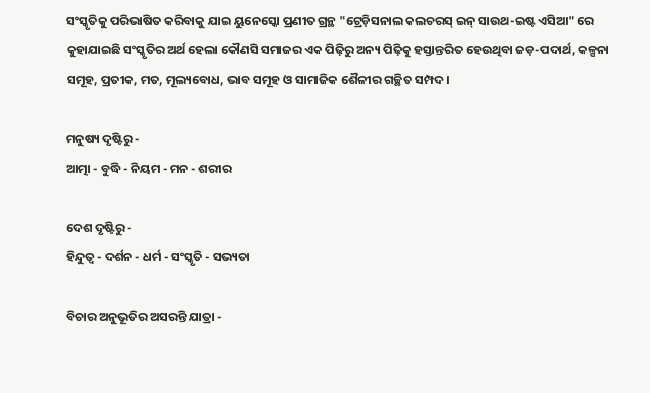ସଂସ୍କୃତିକୁ ପରିଭାଷିତ କରିବାକୁ ଯାଇ ୟୁନେସ୍କୋ ପ୍ରଣୀତ ଗ୍ରନ୍ଥ "ଟ୍ରେଡ଼ିସନାଲ କଲଚରସ୍ ଇନ୍ ସାଉଥ-ଇଷ୍ଟ ଏସିଆ" ରେ କୁହାଯାଇଛି ସଂସ୍କୃତିର ଅର୍ଥ ହେଲା କୌଣସି ସମାଜର ଏକ ପିଢ଼ିରୁ ଅନ୍ୟ ପିଢ଼ିକୁ ହସ୍ତାନ୍ତରିତ ହେଉଥିବା ଜଡ଼-ପଦାର୍ଥ, କଳ୍ପନା ସମୂହ, ପ୍ରତୀକ, ମତ, ମୂଲ୍ୟବୋଧ, ଭାବ ସମୂହ ଓ ସାମାଜିକ ଶୈଳୀର ଗଚ୍ଛିତ ସମ୍ପଦ।

ମନୁଷ୍ୟ ଦୃଷ୍ଟିରୁ -
ଆତ୍ମା - ବୁଦ୍ଧି - ନିୟମ - ମନ - ଶରୀର

ଦେଶ ଦୃଷ୍ଟିରୁ -
ହିନ୍ଦୁତ୍ୱ - ଦର୍ଶନ - ଧର୍ମ - ସଂସ୍କୃତି - ସଭ୍ୟତା

ବିଚାର ଅନୁଭୂତିର ଅସରନ୍ତି ଯାତ୍ରା -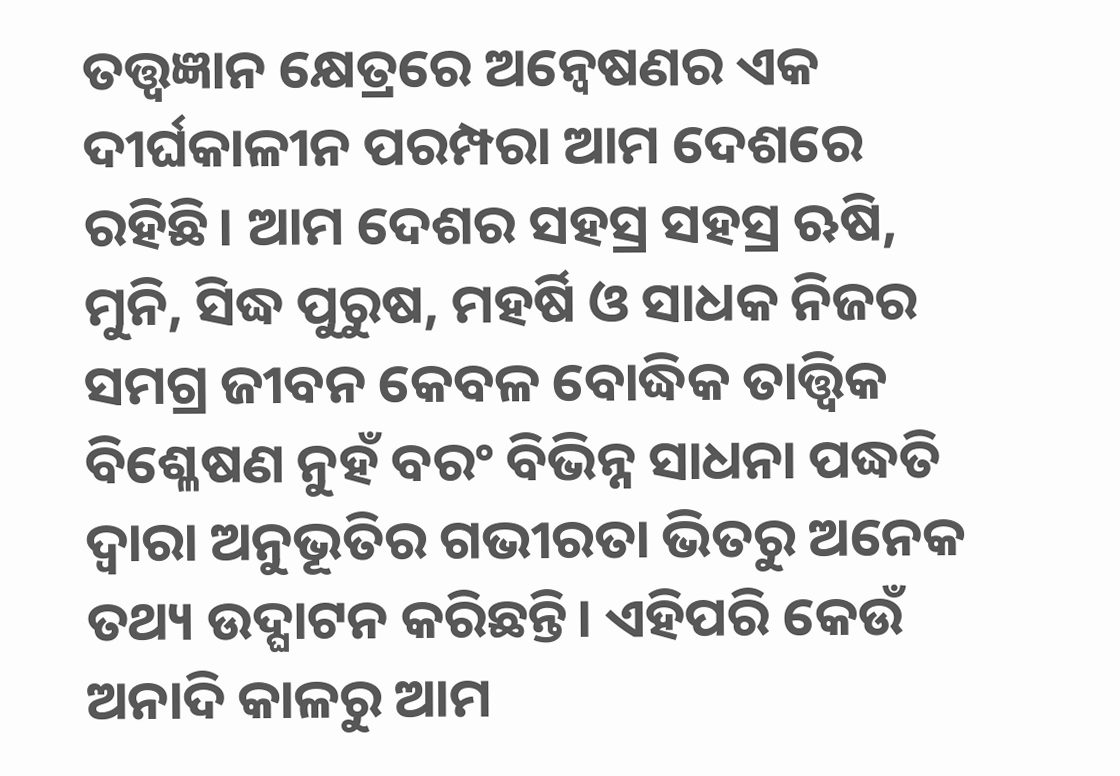ତତ୍ତ୍ୱଜ୍ଞାନ କ୍ଷେତ୍ରରେ ଅନ୍ୱେଷଣର ଏକ ଦୀର୍ଘକାଳୀନ ପରମ୍ପରା ଆମ ଦେଶରେ ରହିଛି। ଆମ ଦେଶର ସହସ୍ର ସହସ୍ର ଋଷି, ମୁନି, ସିଦ୍ଧ ପୁରୁଷ, ମହର୍ଷି ଓ ସାଧକ ନିଜର ସମଗ୍ର ଜୀବନ କେବଳ ବୋଦ୍ଧିକ ତାତ୍ତ୍ଵିକ ବିଶ୍ଳେଷଣ ନୁହଁ ବରଂ ବିଭିନ୍ନ ସାଧନା ପଦ୍ଧତି ଦ୍ୱାରା ଅନୁଭୂତିର ଗଭୀରତା ଭିତରୁ ଅନେକ ତଥ୍ୟ ଉଦ୍ଘାଟନ କରିଛନ୍ତି। ଏହିପରି କେଉଁ ଅନାଦି କାଳରୁ ଆମ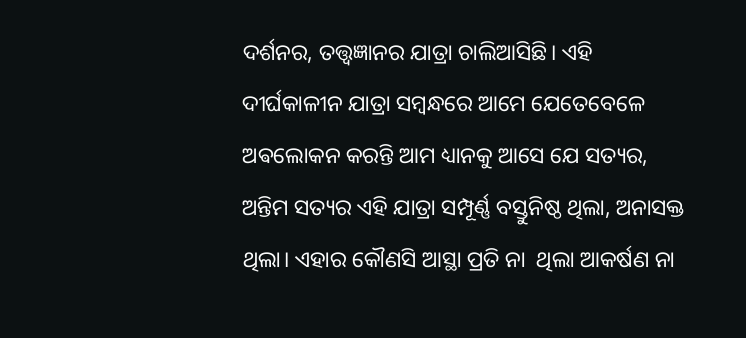ଦର୍ଶନର, ତତ୍ତ୍ୱଜ୍ଞାନର ଯାତ୍ରା ଚାଲିଆସିଛି। ଏହି ଦୀର୍ଘକାଳୀନ ଯାତ୍ରା ସମ୍ବନ୍ଧରେ ଆମେ ଯେତେବେଳେ ଅଵଲୋକନ କରନ୍ତି ଆମ ଧ୍ୟାନକୁ ଆସେ ଯେ ସତ୍ୟର, ଅନ୍ତିମ ସତ୍ୟର ଏହି ଯାତ୍ରା ସମ୍ପୂର୍ଣ୍ଣ ବସ୍ତୁନିଷ୍ଠ ଥିଲା, ଅନାସକ୍ତ ଥିଲା। ଏହାର କୌଣସି ଆସ୍ଥା ପ୍ରତି ନା  ଥିଲା ଆକର୍ଷଣ ନା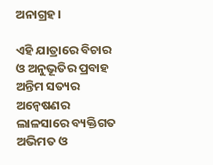ଅନାଗ୍ରହ।

ଏହି ଯାତ୍ରାରେ ବିଚାର ଓ ଅନୁଭୂତିର ପ୍ରବାହ ଅନ୍ତିମ ସତ୍ୟର ଅନ୍ବେଷଣର ଲାଳସାରେ ବ୍ୟକ୍ତିଗତ ଅଭିମତ ଓ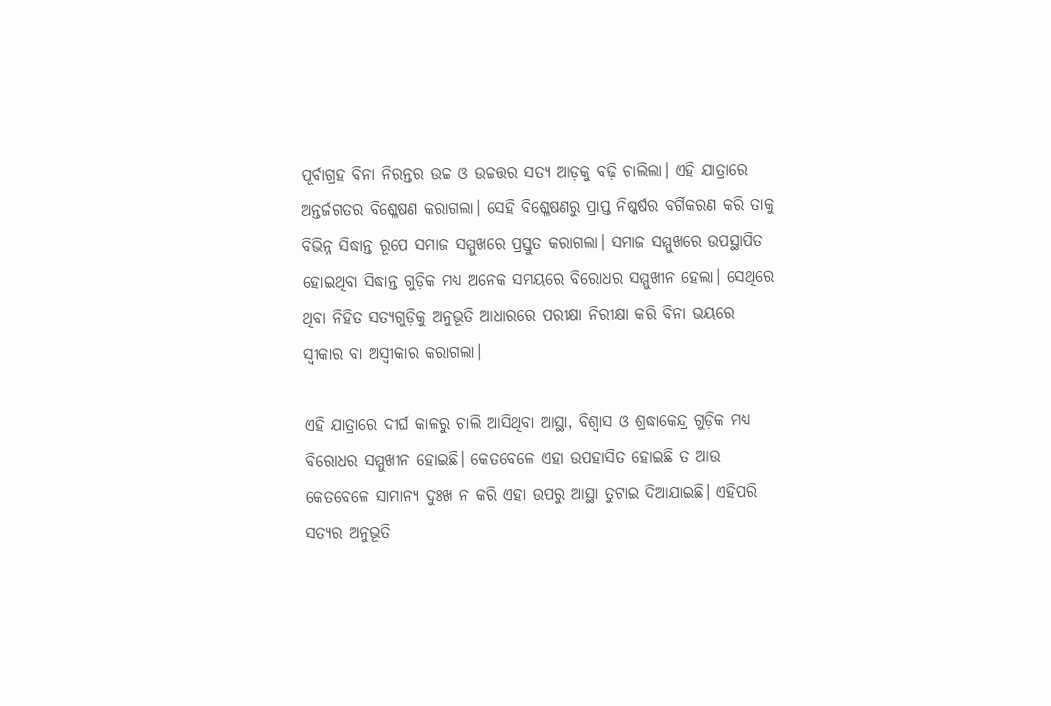ପୂର୍ବାଗ୍ରହ ବିନା ନିରନ୍ତର ଉଚ୍ଚ ଓ ଉଚ୍ଚତ୍ତର ସତ୍ୟ ଆଡ଼କୁ ବଢ଼ି ଚାଲିଲା। ଏହି ଯାତ୍ରାରେ ଅନ୍ତର୍ଜଗତର ବିଶ୍ଳେଷଣ କରାଗଲା। ସେହି ବିଶ୍ଳେଷଣରୁ ପ୍ରାପ୍ତ ନିଷ୍କର୍ଷର ବର୍ଗିକରଣ କରି ତାକୁ ବିଭିନ୍ନ ସିଦ୍ଧାନ୍ତ ରୂପେ ସମାଜ ସମ୍ମୁଖରେ ପ୍ରସ୍ତୁତ କରାଗଲା। ସମାଜ ସମ୍ମୁଖରେ ଉପସ୍ଥାପିତ ହୋଇଥିବା ସିଦ୍ଧାନ୍ତ ଗୁଡ଼ିକ ମଧ୍ୟ ଅନେକ ସମୟରେ ବିରୋଧର ସମ୍ମୁଖୀନ ହେଲା। ସେଥିରେ ଥିବା ନିହିତ ସତ୍ୟଗୁଡ଼ିକୁ ଅନୁଭୂତି ଆଧାରରେ ପରୀକ୍ଷା ନିରୀକ୍ଷା କରି ବିନା ଭୟରେ ସ୍ୱୀକାର ବା ଅସ୍ବୀକାର କରାଗଲା।

ଏହି ଯାତ୍ରାରେ ଦୀର୍ଘ କାଳରୁ ଚାଲି ଆସିଥିବା ଆସ୍ଥା, ବିଶ୍ୱାସ ଓ ଶ୍ରଦ୍ଧାକେନ୍ଦ୍ର ଗୁଡ଼ିକ ମଧ୍ୟ ବିରୋଧର ସମ୍ମୁଖୀନ ହୋଇଛି। କେତବେଳେ ଏହା ଉପହାସିତ ହୋଇଛି ତ ଆଉ କେତବେଳେ ସାମାନ୍ୟ ଦୁଃଖ ନ କରି ଏହା ଉପରୁ ଆସ୍ଥା ତୁଟାଇ ଦିଆଯାଇଛି। ଏହିପରି ସତ୍ୟର ଅନୁଭୂତି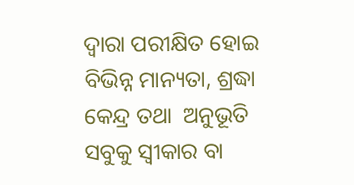ଦ୍ୱାରା ପରୀକ୍ଷିତ ହୋଇ ବିଭିନ୍ନ ମାନ୍ୟତା, ଶ୍ରଦ୍ଧା କେନ୍ଦ୍ର ତଥା  ଅନୁଭୂତି ସବୁକୁ ସ୍ୱୀକାର ବା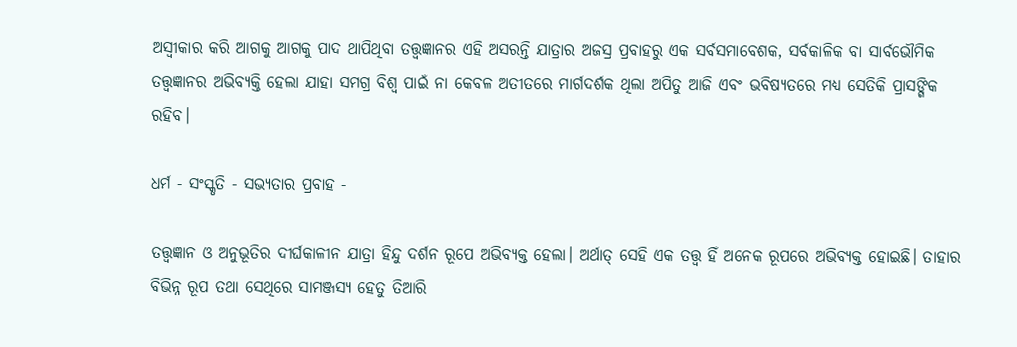ଅସ୍ବୀକାର କରି ଆଗକୁ ଆଗକୁ ପାଦ ଥାପିଥିବା ତତ୍ତ୍ୱଜ୍ଞାନର ଏହି ଅସରନ୍ତି ଯାତ୍ରାର ଅଜସ୍ର ପ୍ରବାହରୁ ଏକ ସର୍ବସମାବେଶକ, ସର୍ବକାଳିକ ବା ସାର୍ବଭୌମିକ ତତ୍ତ୍ୱଜ୍ଞାନର ଅଭିବ୍ୟକ୍ତି ହେଲା ଯାହା ସମଗ୍ର ବିଶ୍ୱ ପାଇଁ ନା କେବଳ ଅତୀତରେ ମାର୍ଗଦର୍ଶକ ଥିଲା ଅପିତୁ ଆଜି ଏବଂ ଭବିଷ୍ୟତରେ ମଧ୍ୟ ସେତିକି ପ୍ରାସଙ୍ଗିକ ରହିବ।

ଧର୍ମ - ସଂସ୍କୃତି - ସଭ୍ୟତାର ପ୍ରବାହ -

ତତ୍ତ୍ୱଜ୍ଞାନ ଓ ଅନୁଭୂତିର ଦୀର୍ଘକାଳୀନ ଯାତ୍ରା ହିନ୍ଦୁ ଦର୍ଶନ ରୂପେ ଅଭିବ୍ୟକ୍ତ ହେଲା। ଅର୍ଥାତ୍ ସେହି ଏକ ତତ୍ତ୍ୱ ହିଁ ଅନେକ ରୂପରେ ଅଭିବ୍ୟକ୍ତ ହୋଇଛି। ତାହାର ବିଭିନ୍ନ ରୂପ ତଥା ସେଥିରେ ସାମଞ୍ଜସ୍ୟ ହେତୁ ତିଆରି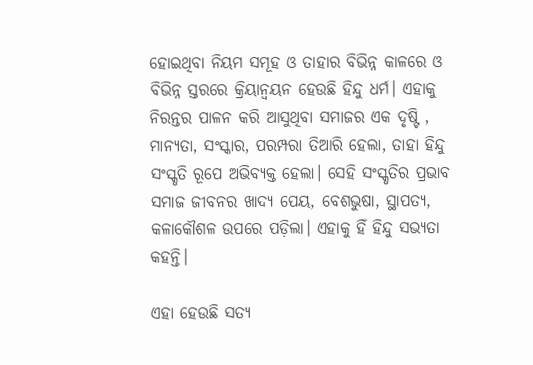ହୋଇଥିବା ନିୟମ ସମୂହ ଓ ତାହାର ବିଭିନ୍ନ କାଳରେ ଓ ବିଭିନ୍ନ ସ୍ତରରେ କ୍ରିୟାନ୍ଵୟନ ହେଉଛି ହିନ୍ଦୁ ଧର୍ମ। ଏହାକୁ ନିରନ୍ତର ପାଳନ କରି ଆସୁଥିବା ସମାଜର ଏକ ଦୃଷ୍ଟି , ମାନ୍ୟତା, ସଂସ୍କାର, ପରମ୍ପରା ତିଆରି ହେଲା, ତାହା ହିନ୍ଦୁ ସଂସ୍କୃତି ରୂପେ ଅଭିବ୍ୟକ୍ତ ହେଲା। ସେହି ସଂସ୍କୃତିର ପ୍ରଭାବ ସମାଜ ଜୀବନର ଖାଦ୍ୟ ପେୟ, ବେଶଭୁଷା, ସ୍ଥାପତ୍ୟ, କଳାକୌଶଳ ଉପରେ ପଡ଼ିଲା। ଏହାକୁ ହିଁ ହିନ୍ଦୁ ସଭ୍ୟତା କହନ୍ତି।

ଏହା ହେଉଛି ସତ୍ୟ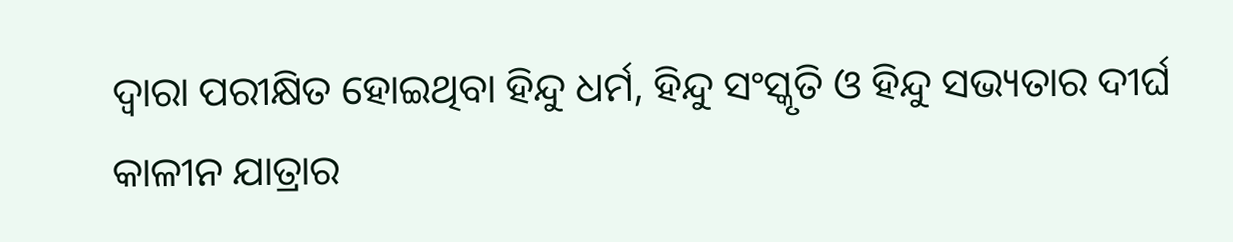ଦ୍ୱାରା ପରୀକ୍ଷିତ ହୋଇଥିବା ହିନ୍ଦୁ ଧର୍ମ, ହିନ୍ଦୁ ସଂସ୍କୃତି ଓ ହିନ୍ଦୁ ସଭ୍ୟତାର ଦୀର୍ଘ କାଳୀନ ଯାତ୍ରାର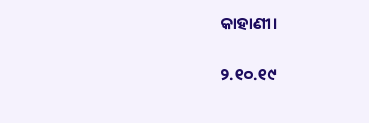କାହାଣୀ।

୨.୧୦.୧୯